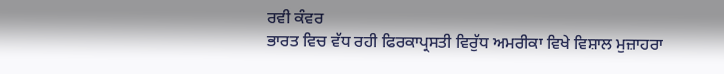ਰਵੀ ਕੰਵਰ
ਭਾਰਤ ਵਿਚ ਵੱਧ ਰਹੀ ਫਿਰਕਾਪ੍ਰਸਤੀ ਵਿਰੁੱਧ ਅਮਰੀਕਾ ਵਿਖੇ ਵਿਸ਼ਾਲ ਮੁਜ਼ਾਹਰਾ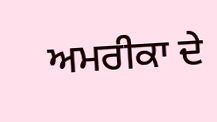ਅਮਰੀਕਾ ਦੇ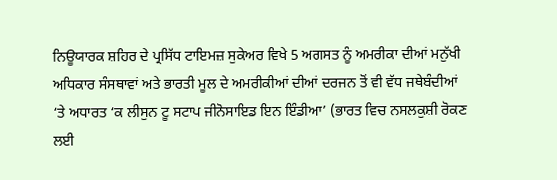ਨਿਊਯਾਰਕ ਸ਼ਹਿਰ ਦੇ ਪ੍ਰਸਿੱਧ ਟਾਇਮਜ਼ ਸੁਕੇਅਰ ਵਿਖੇ 5 ਅਗਸਤ ਨੂੰ ਅਮਰੀਕਾ ਦੀਆਂ ਮਨੁੱਖੀ ਅਧਿਕਾਰ ਸੰਸਥਾਵਾਂ ਅਤੇ ਭਾਰਤੀ ਮੂਲ ਦੇ ਅਮਰੀਕੀਆਂ ਦੀਆਂ ਦਰਜਨ ਤੋਂ ਵੀ ਵੱਧ ਜਥੇਬੰਦੀਆਂ ‘ਤੇ ਅਧਾਰਤ ‘ਕ ਲੀਸੁਨ ਟੂ ਸਟਾਪ ਜੀਨੋਸਾਇਡ ਇਨ ਇੰਡੀਆ’ (ਭਾਰਤ ਵਿਚ ਨਸਲਕੁਸ਼ੀ ਰੋਕਣ ਲਈ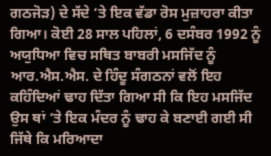ਗਠਜੋੜ) ਦੇ ਸੱਦੇ ‘ਤੇ ਇਕ ਵੱਡਾ ਰੋਸ ਮੁਜ਼ਾਹਰਾ ਕੀਤਾ ਗਿਆ। ਕੋਈ 28 ਸਾਲ ਪਹਿਲਾਂ, 6 ਦਸੰਬਰ 1992 ਨੂੰ ਅਯੁਧਿਆ ਵਿਚ ਸਥਿਤ ਬਾਬਰੀ ਮਸਜਿੱਦ ਨੂੰ ਆਰ.ਐਸ.ਐਸ. ਦੇ ਹਿੰਦੂ ਸੰਗਠਨਾਂ ਵਲੋਂ ਇਹ ਕਹਿੰਦਿਆਂ ਢਾਹ ਦਿੱਤਾ ਗਿਆ ਸੀ ਕਿ ਇਹ ਮਸਜਿੱਦ ਉਸ ਥਾਂ ‘ਤੇ ਇਕ ਮੰਦਰ ਨੂੰ ਢਾਹ ਕੇ ਬਣਾਈ ਗਈ ਸੀ ਜਿੱਥੇ ਕਿ ਮਰਿਆਦਾ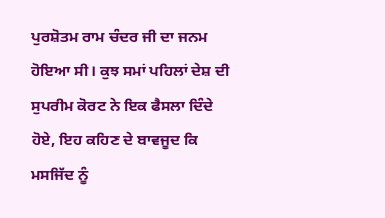ਪੁਰਸ਼ੋਤਮ ਰਾਮ ਚੰਦਰ ਜੀ ਦਾ ਜਨਮ ਹੋਇਆ ਸੀ। ਕੁਝ ਸਮਾਂ ਪਹਿਲਾਂ ਦੇਸ਼ ਦੀ ਸੁਪਰੀਮ ਕੋਰਟ ਨੇ ਇਕ ਫੈਸਲਾ ਦਿੰਦੇ ਹੋਏ, ਇਹ ਕਹਿਣ ਦੇ ਬਾਵਜੂਦ ਕਿ ਮਸਜਿੱਦ ਨੂੰ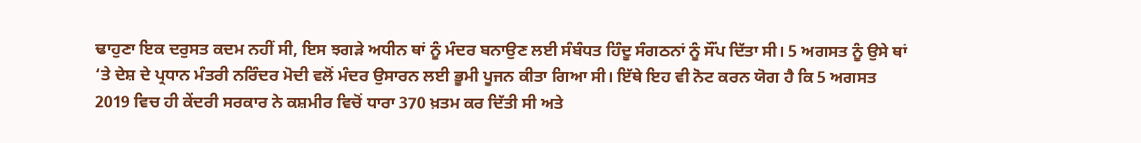ਢਾਹੁਣਾ ਇਕ ਦਰੁਸਤ ਕਦਮ ਨਹੀਂ ਸੀ, ਇਸ ਝਗੜੇ ਅਧੀਨ ਥਾਂ ਨੂੰ ਮੰਦਰ ਬਨਾਉਣ ਲਈ ਸੰਬੰਧਤ ਹਿੰਦੂ ਸੰਗਠਨਾਂ ਨੂੰ ਸੌਂਪ ਦਿੱਤਾ ਸੀ। 5 ਅਗਸਤ ਨੂੰ ਉਸੇ ਥਾਂ ‘ਤੇ ਦੇਸ਼ ਦੇ ਪ੍ਰਧਾਨ ਮੰਤਰੀ ਨਰਿੰਦਰ ਮੋਦੀ ਵਲੋਂ ਮੰਦਰ ਉਸਾਰਨ ਲਈ ਭੂਮੀ ਪੂਜਨ ਕੀਤਾ ਗਿਆ ਸੀ। ਇੱਥੇ ਇਹ ਵੀ ਨੋਟ ਕਰਨ ਯੋਗ ਹੈ ਕਿ 5 ਅਗਸਤ 2019 ਵਿਚ ਹੀ ਕੇਂਦਰੀ ਸਰਕਾਰ ਨੇ ਕਸ਼ਮੀਰ ਵਿਚੋਂ ਧਾਰਾ 370 ਖ਼ਤਮ ਕਰ ਦਿੱਤੀ ਸੀ ਅਤੇ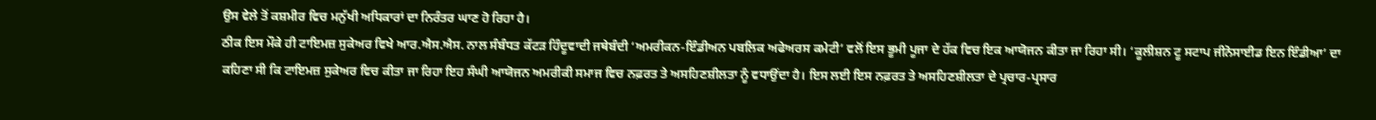ਉਸ ਵੇਲੇ ਤੋਂ ਕਸ਼ਮੀਰ ਵਿਚ ਮਨੁੱਖੀ ਅਧਿਕਾਰਾਂ ਦਾ ਨਿਰੰਤਰ ਘਾਣ ਹੋ ਰਿਹਾ ਹੈ।
ਠੀਕ ਇਸ ਮੌਕੇ ਹੀ ਟਾਇਮਜ਼ ਸੁਕੇਅਰ ਵਿਖੇ ਆਰ.ਐਸ.ਐਸ. ਨਾਲ ਸੰਬੰਧਤ ਕੱਟੜ ਹਿੰਦੂਵਾਦੀ ਜਥੇਬੰਦੀ ‘ਅਮਰੀਕਨ-ਇੰਡੀਅਨ ਪਬਲਿਕ ਅਫੇਅਰਸ ਕਮੇਟੀ’ ਵਲੋਂ ਇਸ ਭੂਮੀ ਪੂਜਾ ਦੇ ਹੱਕ ਵਿਚ ਇਕ ਆਯੋਜਨ ਕੀਤਾ ਜਾ ਰਿਹਾ ਸੀ। ‘ਕੂਲੀਸ਼ਨ ਟੂ ਸਟਾਪ ਜੀਨੋਸਾਈਡ ਇਨ ਇੰਡੀਆ’ ਦਾ ਕਹਿਣਾ ਸੀ ਕਿ ਟਾਇਮਜ਼ ਸੁਕੇਅਰ ਵਿਚ ਕੀਤਾ ਜਾ ਰਿਹਾ ਇਹ ਸੰਘੀ ਆਯੋਜਨ ਅਮਰੀਕੀ ਸਮਾਜ ਵਿਚ ਨਫ਼ਰਤ ਤੇ ਅਸਹਿਣਸ਼ੀਲਤਾ ਨੂੰ ਵਧਾਉਂਦਾ ਹੈ। ਇਸ ਲਈ ਇਸ ਨਫ਼ਰਤ ਤੇ ਅਸਹਿਣਸ਼ੀਲਤਾ ਦੇ ਪ੍ਰਚਾਰ-ਪ੍ਰਸਾਰ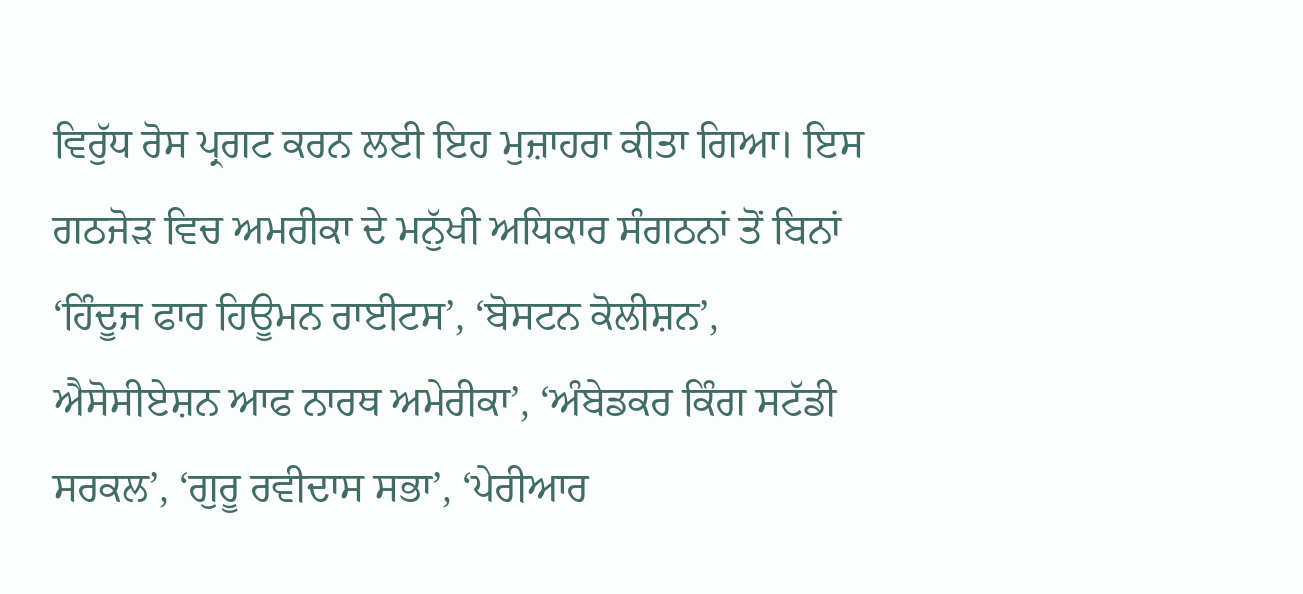ਵਿਰੁੱਧ ਰੋਸ ਪ੍ਰਗਟ ਕਰਨ ਲਈ ਇਹ ਮੁਜ਼ਾਹਰਾ ਕੀਤਾ ਗਿਆ। ਇਸ ਗਠਜੋੜ ਵਿਚ ਅਮਰੀਕਾ ਦੇ ਮਨੁੱਖੀ ਅਧਿਕਾਰ ਸੰਗਠਨਾਂ ਤੋਂ ਬਿਨਾਂ ‘ਹਿੰਦੂਜ ਫਾਰ ਹਿਊਮਨ ਰਾਈਟਸ’, ‘ਬੋਸਟਨ ਕੋਲੀਸ਼ਨ’, ਐਸੋਸੀਏਸ਼ਨ ਆਫ ਨਾਰਥ ਅਮੇਰੀਕਾ’, ‘ਅੰਬੇਡਕਰ ਕਿੰਗ ਸਟੱਡੀ ਸਰਕਲ’, ‘ਗੁਰੂ ਰਵੀਦਾਸ ਸਭਾ’, ‘ਪੇਰੀਆਰ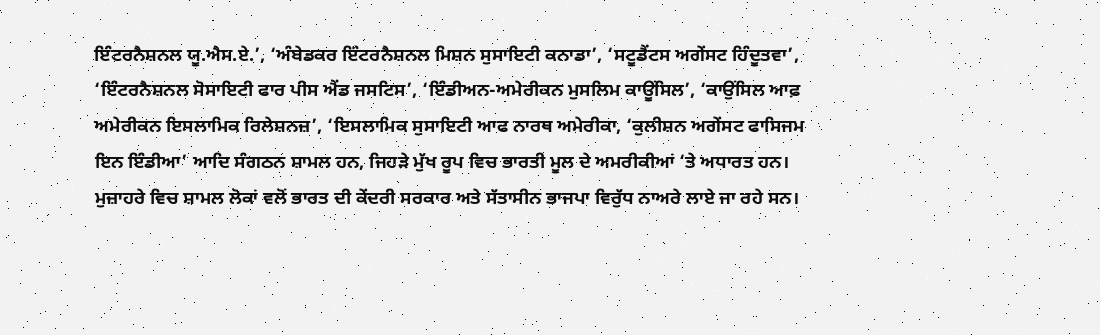ਇੰਟਰਨੈਸ਼ਨਲ ਯੂ.ਐਸ.ਏ.’, ‘ਅੰਬੇਡਕਰ ਇੰਟਰਨੈਸ਼ਨਲ ਮਿਸ਼ਨ ਸੁਸਾਇਟੀ ਕਨਾਡਾ’, ‘ਸਟੂਡੈਂਟਸ ਅਗੇਂਸਟ ਹਿੰਦੂਤਵਾ’, ‘ਇੰਟਰਨੈਸ਼ਨਲ ਸੋਸਾਇਟੀ ਫਾਰ ਪੀਸ ਐਂਡ ਜਸਟਿਸ’, ‘ਇੰਡੀਅਨ-ਅਮੇਰੀਕਨ ਮੁਸਲਿਮ ਕਾਊਂਸਿਲ’, ‘ਕਾਉਂਸਿਲ ਆਫ਼ ਅਮੇਰੀਕਨ ਇਸਲਾਮਿਕ ਰਿਲੇਸ਼ਨਜ਼’, ‘ਇਸਲਾਮਿਕ ਸੁਸਾਇਟੀ ਆਫ ਨਾਰਥ ਅਮੇਰੀਕਾ, ‘ਕੁਲੀਸ਼ਨ ਅਗੇਂਸਟ ਫਾਸਿਜਮ ਇਨ ਇੰਡੀਆ’ ਆਦਿ ਸੰਗਠਨ ਸ਼ਾਮਲ ਹਨ, ਜਿਹੜੇ ਮੁੱਖ ਰੂਪ ਵਿਚ ਭਾਰਤੀ ਮੂਲ ਦੇ ਅਮਰੀਕੀਆਂ ‘ਤੇ ਅਧਾਰਤ ਹਨ।
ਮੁਜ਼ਾਹਰੇ ਵਿਚ ਸ਼ਾਮਲ ਲੋਕਾਂ ਵਲੋਂ ਭਾਰਤ ਦੀ ਕੇਂਦਰੀ ਸਰਕਾਰ ਅਤੇ ਸੱਤਾਸੀਨ ਭਾਜਪਾ ਵਿਰੁੱਧ ਨਾਅਰੇ ਲਾਏ ਜਾ ਰਹੇ ਸਨ।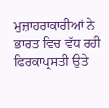ਮੁਜ਼ਾਹਰਾਕਾਰੀਆਂ ਨੇ ਭਾਰਤ ਵਿਚ ਵੱਧ ਰਹੀ ਫਿਰਕਾਪ੍ਰਸਤੀ ਉਤੇ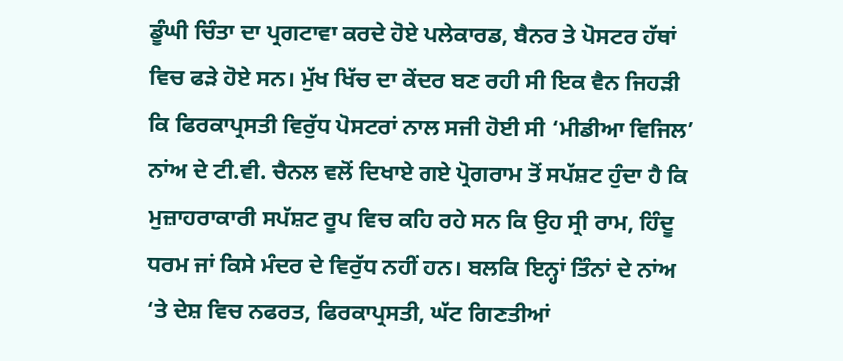ਡੂੰਘੀ ਚਿੰਤਾ ਦਾ ਪ੍ਰਗਟਾਵਾ ਕਰਦੇ ਹੋਏ ਪਲੇਕਾਰਡ, ਬੈਨਰ ਤੇ ਪੋਸਟਰ ਹੱਥਾਂ ਵਿਚ ਫੜੇ ਹੋਏ ਸਨ। ਮੁੱਖ ਖਿੱਚ ਦਾ ਕੇਂਦਰ ਬਣ ਰਹੀ ਸੀ ਇਕ ਵੈਨ ਜਿਹੜੀ ਕਿ ਫਿਰਕਾਪ੍ਰਸਤੀ ਵਿਰੁੱਧ ਪੋਸਟਰਾਂ ਨਾਲ ਸਜੀ ਹੋਈ ਸੀ ‘ਮੀਡੀਆ ਵਿਜਿਲ’ ਨਾਂਅ ਦੇ ਟੀ.ਵੀ. ਚੈਨਲ ਵਲੋਂ ਦਿਖਾਏ ਗਏ ਪ੍ਰੋਗਰਾਮ ਤੋਂ ਸਪੱਸ਼ਟ ਹੁੰਦਾ ਹੈ ਕਿ ਮੁਜ਼ਾਹਰਾਕਾਰੀ ਸਪੱਸ਼ਟ ਰੂਪ ਵਿਚ ਕਹਿ ਰਹੇ ਸਨ ਕਿ ਉਹ ਸ੍ਰੀ ਰਾਮ, ਹਿੰਦੂ ਧਰਮ ਜਾਂ ਕਿਸੇ ਮੰਦਰ ਦੇ ਵਿਰੁੱਧ ਨਹੀਂ ਹਨ। ਬਲਕਿ ਇਨ੍ਹਾਂ ਤਿੰਨਾਂ ਦੇ ਨਾਂਅ ‘ਤੇ ਦੇਸ਼ ਵਿਚ ਨਫਰਤ, ਫਿਰਕਾਪ੍ਰਸਤੀ, ਘੱਟ ਗਿਣਤੀਆਂ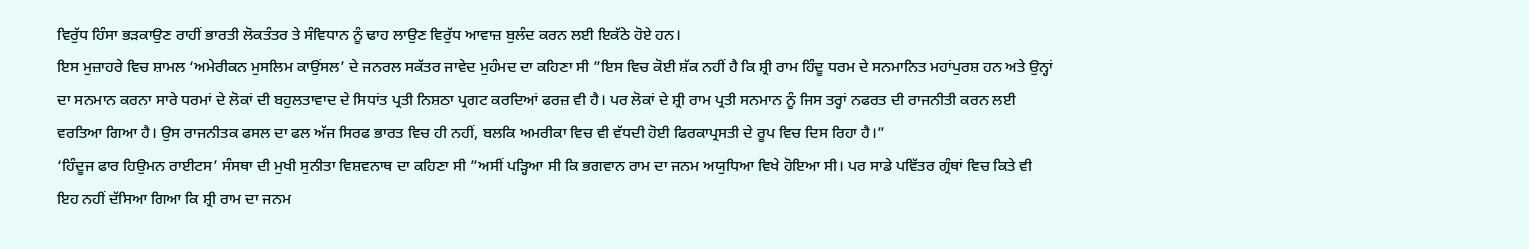ਵਿਰੁੱਧ ਹਿੰਸਾ ਭੜਕਾਉਣ ਰਾਹੀਂ ਭਾਰਤੀ ਲੋਕਤੰਤਰ ਤੇ ਸੰਵਿਧਾਨ ਨੂੰ ਢਾਹ ਲਾਉਣ ਵਿਰੁੱਧ ਆਵਾਜ਼ ਬੁਲੰਦ ਕਰਨ ਲਈ ਇਕੱਠੇ ਹੋਏ ਹਨ।
ਇਸ ਮੁਜ਼ਾਹਰੇ ਵਿਚ ਸ਼ਾਮਲ ‘ਅਮੇਰੀਕਨ ਮੁਸਲਿਮ ਕਾਉਂਸਲ’ ਦੇ ਜਨਰਲ ਸਕੱਤਰ ਜਾਵੇਦ ਮੁਹੰਮਦ ਦਾ ਕਹਿਣਾ ਸੀ ”ਇਸ ਵਿਚ ਕੋਈ ਸ਼ੱਕ ਨਹੀਂ ਹੈ ਕਿ ਸ਼੍ਰੀ ਰਾਮ ਹਿੰਦੂ ਧਰਮ ਦੇ ਸਨਮਾਨਿਤ ਮਹਾਂਪੁਰਸ਼ ਹਨ ਅਤੇ ਉਨ੍ਹਾਂ ਦਾ ਸਨਮਾਨ ਕਰਨਾ ਸਾਰੇ ਧਰਮਾਂ ਦੇ ਲੋਕਾਂ ਦੀ ਬਹੁਲਤਾਵਾਦ ਦੇ ਸਿਧਾਂਤ ਪ੍ਰਤੀ ਨਿਸ਼ਠਾ ਪ੍ਰਗਟ ਕਰਦਿਆਂ ਫਰਜ਼ ਵੀ ਹੈ। ਪਰ ਲੋਕਾਂ ਦੇ ਸ਼੍ਰੀ ਰਾਮ ਪ੍ਰਤੀ ਸਨਮਾਨ ਨੂੰ ਜਿਸ ਤਰ੍ਹਾਂ ਨਫਰਤ ਦੀ ਰਾਜਨੀਤੀ ਕਰਨ ਲਈ ਵਰਤਿਆ ਗਿਆ ਹੈ। ਉਸ ਰਾਜਨੀਤਕ ਫਸਲ ਦਾ ਫਲ ਅੱਜ ਸਿਰਫ ਭਾਰਤ ਵਿਚ ਹੀ ਨਹੀਂ, ਬਲਕਿ ਅਮਰੀਕਾ ਵਿਚ ਵੀ ਵੱਧਦੀ ਹੋਈ ਫਿਰਕਾਪ੍ਰਸਤੀ ਦੇ ਰੂਪ ਵਿਚ ਦਿਸ ਰਿਹਾ ਹੈ।”
‘ਹਿੰਦੂਜ ਫਾਰ ਹਿਉਮਨ ਰਾਈਟਸ’ ਸੰਸਥਾ ਦੀ ਮੁਖੀ ਸੁਨੀਤਾ ਵਿਸ਼ਵਨਾਥ ਦਾ ਕਹਿਣਾ ਸੀ ”ਅਸੀਂ ਪੜ੍ਹਿਆ ਸੀ ਕਿ ਭਗਵਾਨ ਰਾਮ ਦਾ ਜਨਮ ਅਯੁਧਿਆ ਵਿਖੇ ਹੋਇਆ ਸੀ। ਪਰ ਸਾਡੇ ਪਵਿੱਤਰ ਗ੍ਰੰਥਾਂ ਵਿਚ ਕਿਤੇ ਵੀ ਇਹ ਨਹੀਂ ਦੱਸਿਆ ਗਿਆ ਕਿ ਸ਼੍ਰੀ ਰਾਮ ਦਾ ਜਨਮ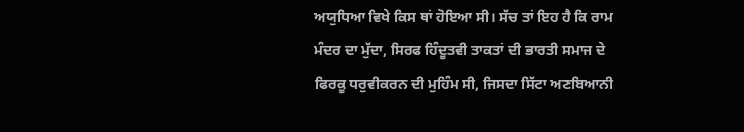ਅਯੁਧਿਆ ਵਿਖੇ ਕਿਸ ਥਾਂ ਹੋਇਆ ਸੀ। ਸੱਚ ਤਾਂ ਇਹ ਹੈ ਕਿ ਰਾਮ ਮੰਦਰ ਦਾ ਮੁੱਦਾ, ਸਿਰਫ ਹਿੰਦੂਤਵੀ ਤਾਕਤਾਂ ਦੀ ਭਾਰਤੀ ਸਮਾਜ ਦੇ ਫਿਰਕੂ ਧਰੁਵੀਕਰਨ ਦੀ ਮੁਹਿੰਮ ਸੀ, ਜਿਸਦਾ ਸਿੱਟਾ ਅਣਬਿਆਨੀ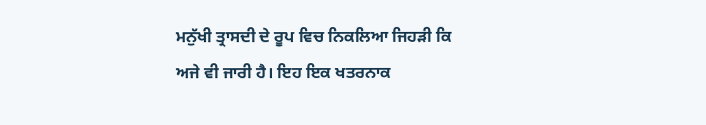ਮਨੁੱਖੀ ਤ੍ਰਾਸਦੀ ਦੇ ਰੂਪ ਵਿਚ ਨਿਕਲਿਆ ਜਿਹੜੀ ਕਿ ਅਜੇ ਵੀ ਜਾਰੀ ਹੈ। ਇਹ ਇਕ ਖਤਰਨਾਕ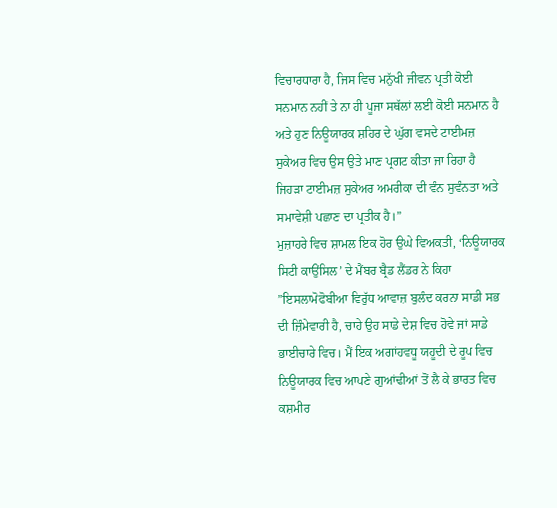ਵਿਚਾਰਧਾਰਾ ਹੈ, ਜਿਸ ਵਿਚ ਮਨੁੱਖੀ ਜੀਵਨ ਪ੍ਰਤੀ ਕੋਈ ਸਨਮਾਨ ਨਹੀਂ ਤੇ ਨਾ ਹੀ ਪੂਜਾ ਸਥੱਲਾਂ ਲਈ ਕੋਈ ਸਨਮਾਨ ਹੈ ਅਤੇ ਹੁਣ ਨਿਊਯਾਰਕ ਸ਼ਹਿਰ ਦੇ ਘੁੱਗ ਵਸਦੇ ਟਾਈਮਜ਼ ਸੁਕੇਅਰ ਵਿਚ ਉਸ ਉਤੇ ਮਾਣ ਪ੍ਰਗਟ ਕੀਤਾ ਜਾ ਰਿਹਾ ਹੈ ਜਿਹੜਾ ਟਾਈਮਜ਼ ਸੁਕੇਅਰ ਅਮਰੀਕਾ ਦੀ ਵੰਨ ਸੁਵੰਨਤਾ ਅਤੇ ਸਮਾਵੇਸ਼ੀ ਪਛਾਣ ਦਾ ਪ੍ਰਤੀਕ ਹੈ।”
ਮੁਜ਼ਾਹਰੇ ਵਿਚ ਸ਼ਾਮਲ ਇਕ ਹੋਰ ਉਘੇ ਵਿਅਕਤੀ, ‘ਨਿਊਯਾਰਕ ਸਿਟੀ ਕਾਉਂਸਿਲ’ ਦੇ ਮੈਂਬਰ ਬ੍ਰੈਡ ਲੈਂਡਰ ਨੇ ਕਿਹਾ ”ਇਸਲਾਮੋਫੋਬੀਆ ਵਿਰੁੱਧ ਆਵਾਜ਼ ਬੁਲੰਦ ਕਰਨਾ ਸਾਡੀ ਸਭ ਦੀ ਜ਼ਿੰਮੇਵਾਰੀ ਹੈ, ਚਾਹੇ ਉਹ ਸਾਡੇ ਦੇਸ਼ ਵਿਚ ਹੋਵੇ ਜਾਂ ਸਾਡੇ ਭਾਈਚਾਰੇ ਵਿਚ। ਮੈਂ ਇਕ ਅਗਾਂਹਵਧੂ ਯਹੂਦੀ ਦੇ ਰੂਪ ਵਿਚ ਨਿਊਯਾਰਕ ਵਿਚ ਆਪਣੇ ਗੁਆਂਢੀਆਂ ਤੋਂ ਲੈ ਕੇ ਭਾਰਤ ਵਿਚ ਕਸ਼ਮੀਰ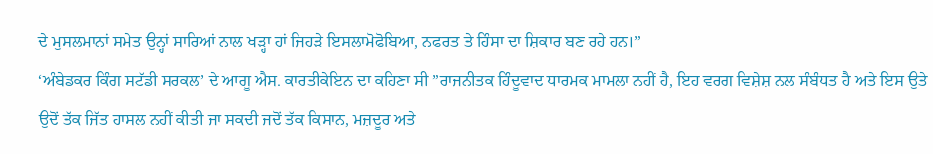ਦੇ ਮੁਸਲਮਾਨਾਂ ਸਮੇਤ ਉਨ੍ਹਾਂ ਸਾਰਿਆਂ ਨਾਲ ਖੜ੍ਹਾ ਹਾਂ ਜਿਹੜੇ ਇਸਲਾਮੋਫੋਬਿਆ, ਨਫਰਤ ਤੇ ਹਿੰਸਾ ਦਾ ਸ਼ਿਕਾਰ ਬਣ ਰਹੇ ਹਨ।”
‘ਅੰਬੇਡਕਰ ਕਿੰਗ ਸਟੱਡੀ ਸਰਕਲ’ ਦੇ ਆਗੂ ਐਸ. ਕਾਰਤੀਕੇਇਨ ਦਾ ਕਹਿਣਾ ਸੀ ”ਰਾਜਨੀਤਕ ਹਿੰਦੂਵਾਦ ਧਾਰਮਕ ਮਾਮਲਾ ਨਹੀਂ ਹੈ, ਇਹ ਵਰਗ ਵਿਸ਼ੇਸ਼ ਨਲ ਸੰਬੰਧਤ ਹੈ ਅਤੇ ਇਸ ਉਤੇ ਉਦੋਂ ਤੱਕ ਜਿੱਤ ਹਾਸਲ ਨਹੀਂ ਕੀਤੀ ਜਾ ਸਕਦੀ ਜਦੋਂ ਤੱਕ ਕਿਸਾਨ, ਮਜ਼ਦੂਰ ਅਤੇ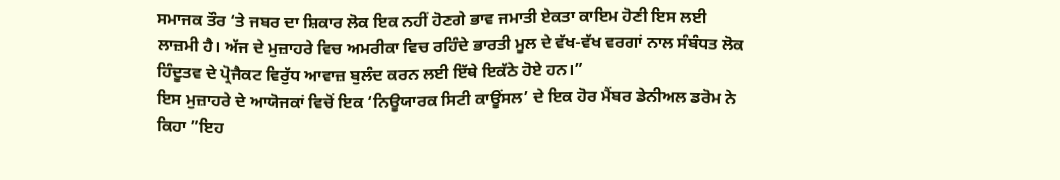ਸਮਾਜਕ ਤੌਰ ‘ਤੇ ਜਬਰ ਦਾ ਸ਼ਿਕਾਰ ਲੋਕ ਇਕ ਨਹੀਂ ਹੋਣਗੇ ਭਾਵ ਜਮਾਤੀ ਏਕਤਾ ਕਾਇਮ ਹੋਣੀ ਇਸ ਲਈ ਲਾਜ਼ਮੀ ਹੈ। ਅੱਜ ਦੇ ਮੁਜ਼ਾਹਰੇ ਵਿਚ ਅਮਰੀਕਾ ਵਿਚ ਰਹਿੰਦੇ ਭਾਰਤੀ ਮੂਲ ਦੇ ਵੱਖ-ਵੱਖ ਵਰਗਾਂ ਨਾਲ ਸੰਬੰਧਤ ਲੋਕ ਹਿੰਦੂਤਵ ਦੇ ਪ੍ਰੋਜੈਕਟ ਵਿਰੁੱਧ ਆਵਾਜ਼ ਬੁਲੰਦ ਕਰਨ ਲਈ ਇੱਥੇ ਇਕੱਠੇ ਹੋਏ ਹਨ।”
ਇਸ ਮੁਜ਼ਾਹਰੇ ਦੇ ਆਯੋਜਕਾਂ ਵਿਚੋਂ ਇਕ ‘ਨਿਊਯਾਰਕ ਸਿਟੀ ਕਾਊਂਸਲ’ ਦੇ ਇਕ ਹੋਰ ਮੈਂਬਰ ਡੇਨੀਅਲ ਡਰੋਮ ਨੇ ਕਿਹਾ ”ਇਹ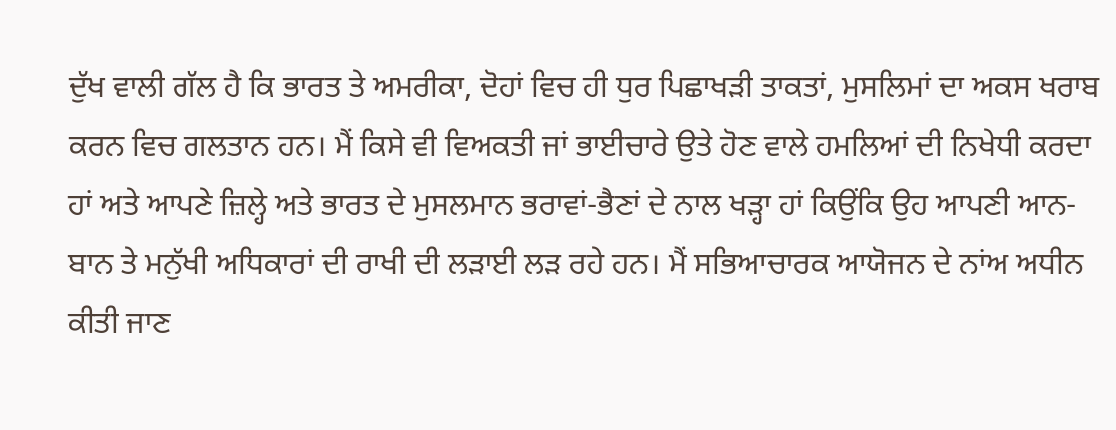ਦੁੱਖ ਵਾਲੀ ਗੱਲ ਹੈ ਕਿ ਭਾਰਤ ਤੇ ਅਮਰੀਕਾ, ਦੋਹਾਂ ਵਿਚ ਹੀ ਧੁਰ ਪਿਛਾਖੜੀ ਤਾਕਤਾਂ, ਮੁਸਲਿਮਾਂ ਦਾ ਅਕਸ ਖਰਾਬ ਕਰਨ ਵਿਚ ਗਲਤਾਨ ਹਨ। ਮੈਂ ਕਿਸੇ ਵੀ ਵਿਅਕਤੀ ਜਾਂ ਭਾਈਚਾਰੇ ਉਤੇ ਹੋਣ ਵਾਲੇ ਹਮਲਿਆਂ ਦੀ ਨਿਖੇਧੀ ਕਰਦਾ ਹਾਂ ਅਤੇ ਆਪਣੇ ਜ਼ਿਲ੍ਹੇ ਅਤੇ ਭਾਰਤ ਦੇ ਮੁਸਲਮਾਨ ਭਰਾਵਾਂ-ਭੈਣਾਂ ਦੇ ਨਾਲ ਖੜ੍ਹਾ ਹਾਂ ਕਿਉਂਕਿ ਉਹ ਆਪਣੀ ਆਨ-ਬਾਨ ਤੇ ਮਨੁੱਖੀ ਅਧਿਕਾਰਾਂ ਦੀ ਰਾਖੀ ਦੀ ਲੜਾਈ ਲੜ ਰਹੇ ਹਨ। ਮੈਂ ਸਭਿਆਚਾਰਕ ਆਯੋਜਨ ਦੇ ਨਾਂਅ ਅਧੀਨ ਕੀਤੀ ਜਾਣ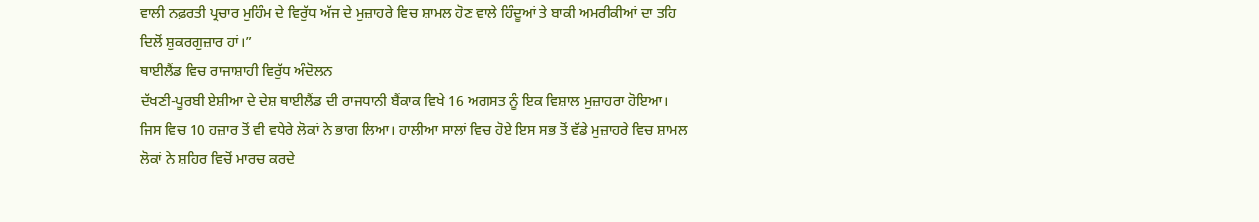ਵਾਲੀ ਨਫ਼ਰਤੀ ਪ੍ਰਚਾਰ ਮੁਹਿੰਮ ਦੇ ਵਿਰੁੱਧ ਅੱਜ ਦੇ ਮੁਜ਼ਾਹਰੇ ਵਿਚ ਸ਼ਾਮਲ ਹੋਣ ਵਾਲੇ ਹਿੰਦੂਆਂ ਤੇ ਬਾਕੀ ਅਮਰੀਕੀਆਂ ਦਾ ਤਹਿ ਦਿਲੋਂ ਸ਼ੁਕਰਗੁਜ਼ਾਰ ਹਾਂ।”
ਥਾਈਲੈਂਡ ਵਿਚ ਰਾਜਾਸ਼ਾਹੀ ਵਿਰੁੱਧ ਅੰਦੋਲਨ
ਦੱਖਣੀ-ਪੂਰਬੀ ਏਸ਼ੀਆ ਦੇ ਦੇਸ਼ ਥਾਈਲੈਂਡ ਦੀ ਰਾਜਧਾਨੀ ਬੈਂਕਾਕ ਵਿਖੇ 16 ਅਗਸਤ ਨੂੰ ਇਕ ਵਿਸ਼ਾਲ ਮੁਜ਼ਾਹਰਾ ਹੋਇਆ। ਜਿਸ ਵਿਚ 10 ਹਜ਼ਾਰ ਤੋਂ ਵੀ ਵਧੇਰੇ ਲੋਕਾਂ ਨੇ ਭਾਗ ਲਿਆ। ਹਾਲੀਆ ਸਾਲਾਂ ਵਿਚ ਹੋਏ ਇਸ ਸਭ ਤੋਂ ਵੱਡੇ ਮੁਜ਼ਾਹਰੇ ਵਿਚ ਸ਼ਾਮਲ ਲੋਕਾਂ ਨੇ ਸ਼ਹਿਰ ਵਿਚੋਂ ਮਾਰਚ ਕਰਦੇ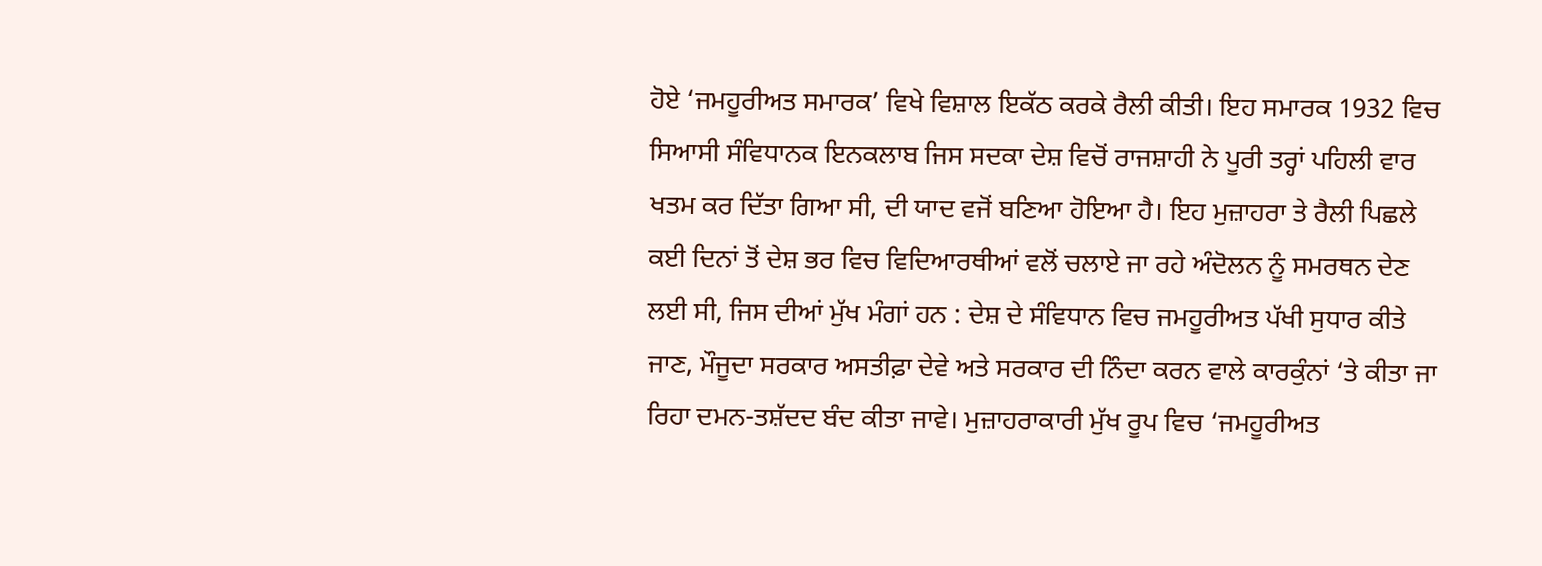ਹੋਏ ‘ਜਮਹੂਰੀਅਤ ਸਮਾਰਕ’ ਵਿਖੇ ਵਿਸ਼ਾਲ ਇਕੱਠ ਕਰਕੇ ਰੈਲੀ ਕੀਤੀ। ਇਹ ਸਮਾਰਕ 1932 ਵਿਚ ਸਿਆਸੀ ਸੰਵਿਧਾਨਕ ਇਨਕਲਾਬ ਜਿਸ ਸਦਕਾ ਦੇਸ਼ ਵਿਚੋਂ ਰਾਜਸ਼ਾਹੀ ਨੇ ਪੂਰੀ ਤਰ੍ਹਾਂ ਪਹਿਲੀ ਵਾਰ ਖਤਮ ਕਰ ਦਿੱਤਾ ਗਿਆ ਸੀ, ਦੀ ਯਾਦ ਵਜੋਂ ਬਣਿਆ ਹੋਇਆ ਹੈ। ਇਹ ਮੁਜ਼ਾਹਰਾ ਤੇ ਰੈਲੀ ਪਿਛਲੇ ਕਈ ਦਿਨਾਂ ਤੋਂ ਦੇਸ਼ ਭਰ ਵਿਚ ਵਿਦਿਆਰਥੀਆਂ ਵਲੋਂ ਚਲਾਏ ਜਾ ਰਹੇ ਅੰਦੋਲਨ ਨੂੰ ਸਮਰਥਨ ਦੇਣ ਲਈ ਸੀ, ਜਿਸ ਦੀਆਂ ਮੁੱਖ ਮੰਗਾਂ ਹਨ : ਦੇਸ਼ ਦੇ ਸੰਵਿਧਾਨ ਵਿਚ ਜਮਹੂਰੀਅਤ ਪੱਖੀ ਸੁਧਾਰ ਕੀਤੇ ਜਾਣ, ਮੌਜੂਦਾ ਸਰਕਾਰ ਅਸਤੀਫ਼ਾ ਦੇਵੇ ਅਤੇ ਸਰਕਾਰ ਦੀ ਨਿੰਦਾ ਕਰਨ ਵਾਲੇ ਕਾਰਕੁੰਨਾਂ ‘ਤੇ ਕੀਤਾ ਜਾ ਰਿਹਾ ਦਮਨ-ਤਸ਼ੱਦਦ ਬੰਦ ਕੀਤਾ ਜਾਵੇ। ਮੁਜ਼ਾਹਰਾਕਾਰੀ ਮੁੱਖ ਰੂਪ ਵਿਚ ‘ਜਮਹੂਰੀਅਤ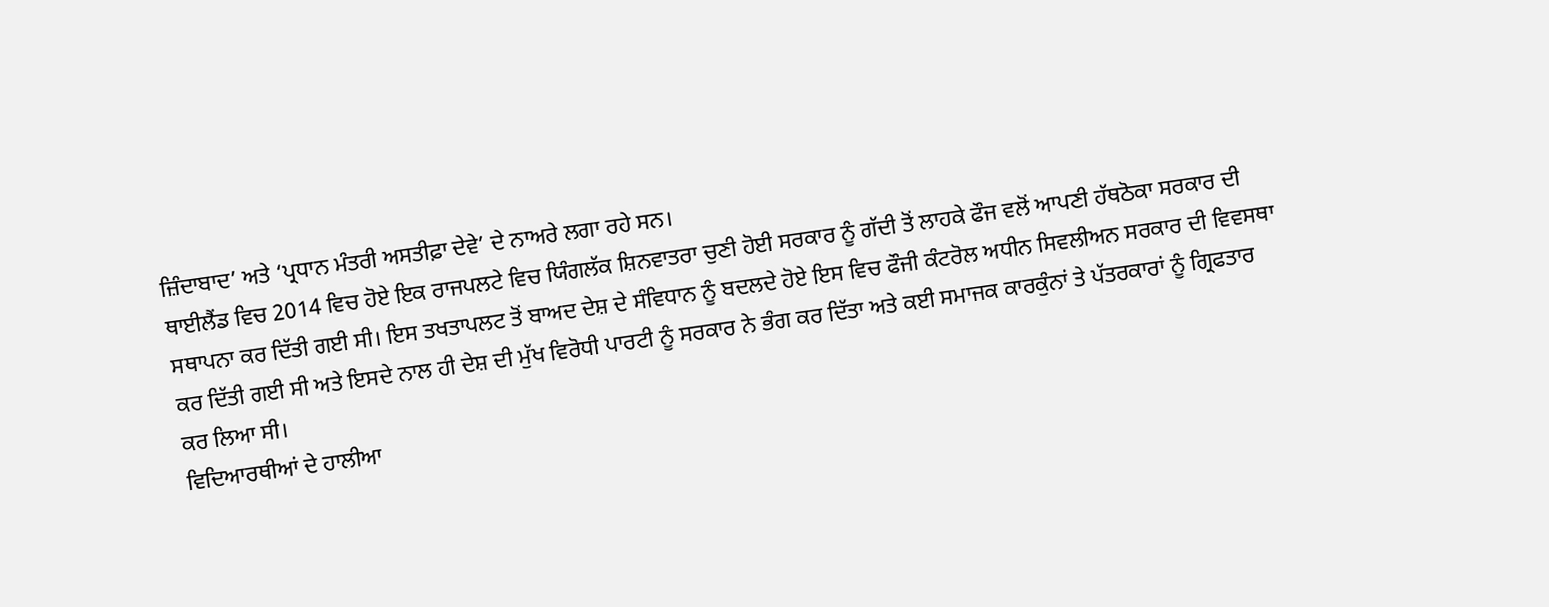ਜ਼ਿੰਦਾਬਾਦ’ ਅਤੇ ‘ਪ੍ਰਧਾਨ ਮੰਤਰੀ ਅਸਤੀਫ਼ਾ ਦੇਵੇ’ ਦੇ ਨਾਅਰੇ ਲਗਾ ਰਹੇ ਸਨ।
ਥਾਈਲੈਂਡ ਵਿਚ 2014 ਵਿਚ ਹੋਏ ਇਕ ਰਾਜਪਲਟੇ ਵਿਚ ਯਿੰਗਲੱਕ ਸ਼ਿਨਵਾਤਰਾ ਚੁਣੀ ਹੋਈ ਸਰਕਾਰ ਨੂੰ ਗੱਦੀ ਤੋਂ ਲਾਹਕੇ ਫੌਜ ਵਲੋਂ ਆਪਣੀ ਹੱਥਠੋਕਾ ਸਰਕਾਰ ਦੀ ਸਥਾਪਨਾ ਕਰ ਦਿੱਤੀ ਗਈ ਸੀ। ਇਸ ਤਖਤਾਪਲਟ ਤੋਂ ਬਾਅਦ ਦੇਸ਼ ਦੇ ਸੰਵਿਧਾਨ ਨੂੰ ਬਦਲਦੇ ਹੋਏ ਇਸ ਵਿਚ ਫੌਜੀ ਕੰਟਰੋਲ ਅਧੀਨ ਸਿਵਲੀਅਨ ਸਰਕਾਰ ਦੀ ਵਿਵਸਥਾ ਕਰ ਦਿੱਤੀ ਗਈ ਸੀ ਅਤੇ ਇਸਦੇ ਨਾਲ ਹੀ ਦੇਸ਼ ਦੀ ਮੁੱਖ ਵਿਰੋਧੀ ਪਾਰਟੀ ਨੂੰ ਸਰਕਾਰ ਨੇ ਭੰਗ ਕਰ ਦਿੱਤਾ ਅਤੇ ਕਈ ਸਮਾਜਕ ਕਾਰਕੁੰਨਾਂ ਤੇ ਪੱਤਰਕਾਰਾਂ ਨੂੰ ਗ੍ਰਿਫਤਾਰ ਕਰ ਲਿਆ ਸੀ।
ਵਿਦਿਆਰਥੀਆਂ ਦੇ ਹਾਲੀਆ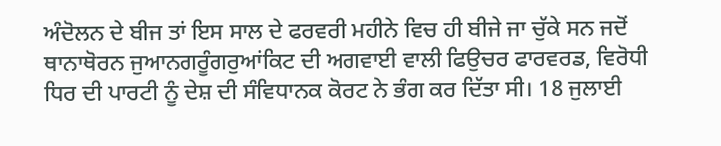ਅੰਦੋਲਨ ਦੇ ਬੀਜ ਤਾਂ ਇਸ ਸਾਲ ਦੇ ਫਰਵਰੀ ਮਹੀਨੇ ਵਿਚ ਹੀ ਬੀਜੇ ਜਾ ਚੁੱਕੇ ਸਨ ਜਦੋਂ ਥਾਨਾਥੋਰਨ ਜੁਆਨਗਰੂੰਗਰੁਆਂਕਿਟ ਦੀ ਅਗਵਾਈ ਵਾਲੀ ਫਿਉਚਰ ਫਾਰਵਰਡ, ਵਿਰੋਧੀ ਧਿਰ ਦੀ ਪਾਰਟੀ ਨੂੰ ਦੇਸ਼ ਦੀ ਸੰਵਿਧਾਨਕ ਕੋਰਟ ਨੇ ਭੰਗ ਕਰ ਦਿੱਤਾ ਸੀ। 18 ਜੁਲਾਈ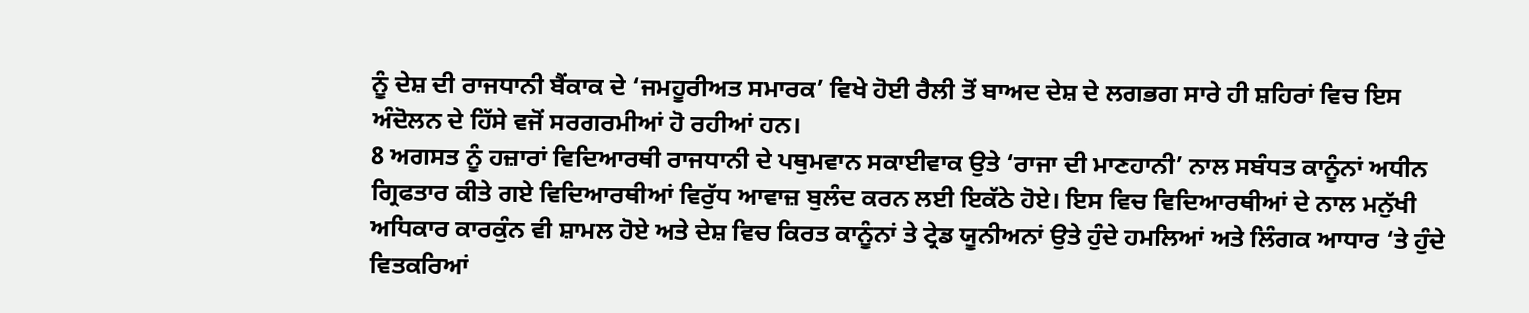ਨੂੰ ਦੇਸ਼ ਦੀ ਰਾਜਧਾਨੀ ਬੈਂਕਾਕ ਦੇ ‘ਜਮਹੂਰੀਅਤ ਸਮਾਰਕ’ ਵਿਖੇ ਹੋਈ ਰੈਲੀ ਤੋਂ ਬਾਅਦ ਦੇਸ਼ ਦੇ ਲਗਭਗ ਸਾਰੇ ਹੀ ਸ਼ਹਿਰਾਂ ਵਿਚ ਇਸ ਅੰਦੋਲਨ ਦੇ ਹਿੱਸੇ ਵਜੋਂ ਸਰਗਰਮੀਆਂ ਹੋ ਰਹੀਆਂ ਹਨ।
8 ਅਗਸਤ ਨੂੰ ਹਜ਼ਾਰਾਂ ਵਿਦਿਆਰਥੀ ਰਾਜਧਾਨੀ ਦੇ ਪਥੁਮਵਾਨ ਸਕਾਈਵਾਕ ਉਤੇ ‘ਰਾਜਾ ਦੀ ਮਾਣਹਾਨੀ’ ਨਾਲ ਸਬੰਧਤ ਕਾਨੂੰਨਾਂ ਅਧੀਨ ਗ੍ਰਿਫਤਾਰ ਕੀਤੇ ਗਏ ਵਿਦਿਆਰਥੀਆਂ ਵਿਰੁੱਧ ਆਵਾਜ਼ ਬੁਲੰਦ ਕਰਨ ਲਈ ਇਕੱਠੇ ਹੋਏ। ਇਸ ਵਿਚ ਵਿਦਿਆਰਥੀਆਂ ਦੇ ਨਾਲ ਮਨੁੱਖੀ ਅਧਿਕਾਰ ਕਾਰਕੁੰਨ ਵੀ ਸ਼ਾਮਲ ਹੋਏ ਅਤੇ ਦੇਸ਼ ਵਿਚ ਕਿਰਤ ਕਾਨੂੰਨਾਂ ਤੇ ਟ੍ਰੇਡ ਯੂਨੀਅਨਾਂ ਉਤੇ ਹੁੰਦੇ ਹਮਲਿਆਂ ਅਤੇ ਲਿੰਗਕ ਆਧਾਰ ‘ਤੇ ਹੁੰਦੇ ਵਿਤਕਰਿਆਂ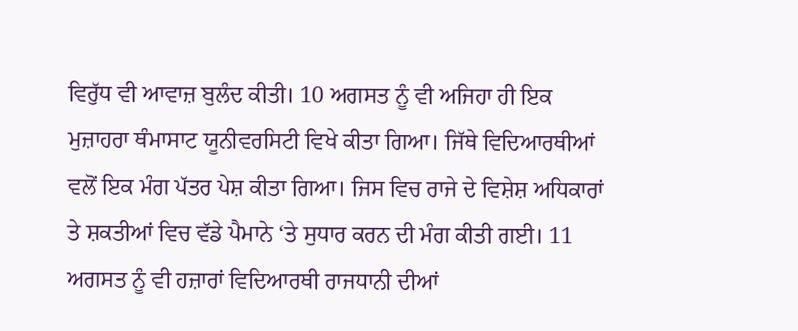ਵਿਰੁੱਧ ਵੀ ਆਵਾਜ਼ ਬੁਲੰਦ ਕੀਤੀ। 10 ਅਗਸਤ ਨੂੰ ਵੀ ਅਜਿਹਾ ਹੀ ਇਕ ਮੁਜ਼ਾਹਰਾ ਥੰਮਾਸਾਟ ਯੂਨੀਵਰਸਿਟੀ ਵਿਖੇ ਕੀਤਾ ਗਿਆ। ਜਿੱਥੇ ਵਿਦਿਆਰਥੀਆਂ ਵਲੋਂ ਇਕ ਮੰਗ ਪੱਤਰ ਪੇਸ਼ ਕੀਤਾ ਗਿਆ। ਜਿਸ ਵਿਚ ਰਾਜੇ ਦੇ ਵਿਸ਼ੇਸ਼ ਅਧਿਕਾਰਾਂ ਤੇ ਸ਼ਕਤੀਆਂ ਵਿਚ ਵੱਡੇ ਪੈਮਾਨੇ ‘ਤੇ ਸੁਧਾਰ ਕਰਨ ਦੀ ਮੰਗ ਕੀਤੀ ਗਈ। 11 ਅਗਸਤ ਨੂੰ ਵੀ ਹਜ਼ਾਰਾਂ ਵਿਦਿਆਰਥੀ ਰਾਜਧਾਨੀ ਦੀਆਂ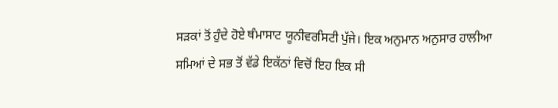ਸੜਕਾਂ ਤੋਂ ਹੁੰਦੇ ਹੋਏ ਥੰਮਾਸਾਟ ਯੂਨੀਵਰਸਿਟੀ ਪੁੱਜੇ। ਇਕ ਅਨੁਮਾਨ ਅਨੁਸਾਰ ਹਾਲੀਆ ਸਮਿਆਂ ਦੇ ਸਭ ਤੋਂ ਵੱਡੇ ਇਕੱਠਾਂ ਵਿਚੋਂ ਇਹ ਇਕ ਸੀ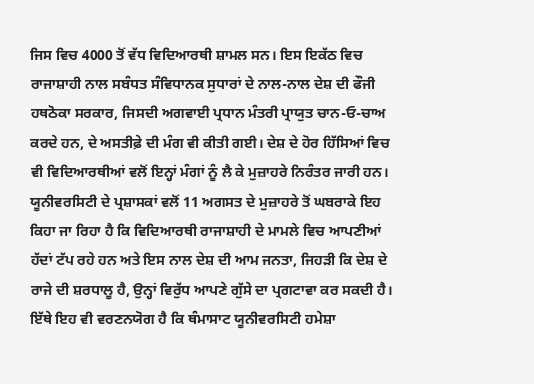ਜਿਸ ਵਿਚ 4000 ਤੋਂ ਵੱਧ ਵਿਦਿਆਰਥੀ ਸ਼ਾਮਲ ਸਨ। ਇਸ ਇਕੱਠ ਵਿਚ ਰਾਜਾਸ਼ਾਹੀ ਨਾਲ ਸਬੰਧਤ ਸੰਵਿਧਾਨਕ ਸੁਧਾਰਾਂ ਦੇ ਨਾਲ-ਨਾਲ ਦੇਸ਼ ਦੀ ਫੌਜੀ ਹਥਠੋਕਾ ਸਰਕਾਰ, ਜਿਸਦੀ ਅਗਵਾਈ ਪ੍ਰਧਾਨ ਮੰਤਰੀ ਪ੍ਰਾਯੁਤ ਚਾਨ-ਓ-ਚਾਅ ਕਰਦੇ ਹਨ, ਦੇ ਅਸਤੀਫ਼ੇ ਦੀ ਮੰਗ ਵੀ ਕੀਤੀ ਗਈ। ਦੇਸ਼ ਦੇ ਹੋਰ ਹਿੱਸਿਆਂ ਵਿਚ ਵੀ ਵਿਦਿਆਰਥੀਆਂ ਵਲੋਂ ਇਨ੍ਹਾਂ ਮੰਗਾਂ ਨੂੰ ਲੈ ਕੇ ਮੁਜ਼ਾਹਰੇ ਨਿਰੰਤਰ ਜਾਰੀ ਹਨ।
ਯੂਨੀਵਰਸਿਟੀ ਦੇ ਪ੍ਰਸ਼ਾਸਕਾਂ ਵਲੋਂ 11 ਅਗਸਤ ਦੇ ਮੁਜ਼ਾਹਰੇ ਤੋਂ ਘਬਰਾਕੇ ਇਹ ਕਿਹਾ ਜਾ ਰਿਹਾ ਹੈ ਕਿ ਵਿਦਿਆਰਥੀ ਰਾਜਾਸ਼ਾਹੀ ਦੇ ਮਾਮਲੇ ਵਿਚ ਆਪਣੀਆਂ ਹੱਦਾਂ ਟੱਪ ਰਹੇ ਹਨ ਅਤੇ ਇਸ ਨਾਲ ਦੇਸ਼ ਦੀ ਆਮ ਜਨਤਾ, ਜਿਹੜੀ ਕਿ ਦੇਸ਼ ਦੇ ਰਾਜੇ ਦੀ ਸ਼ਰਧਾਲੂ ਹੈ, ਉਨ੍ਹਾਂ ਵਿਰੁੱਧ ਆਪਣੇ ਗੁੱਸੇ ਦਾ ਪ੍ਰਗਟਾਵਾ ਕਰ ਸਕਦੀ ਹੈ। ਇੱਥੇ ਇਹ ਵੀ ਵਰਣਨਯੋਗ ਹੈ ਕਿ ਥੰਮਾਸਾਟ ਯੂਨੀਵਰਸਿਟੀ ਹਮੇਸ਼ਾ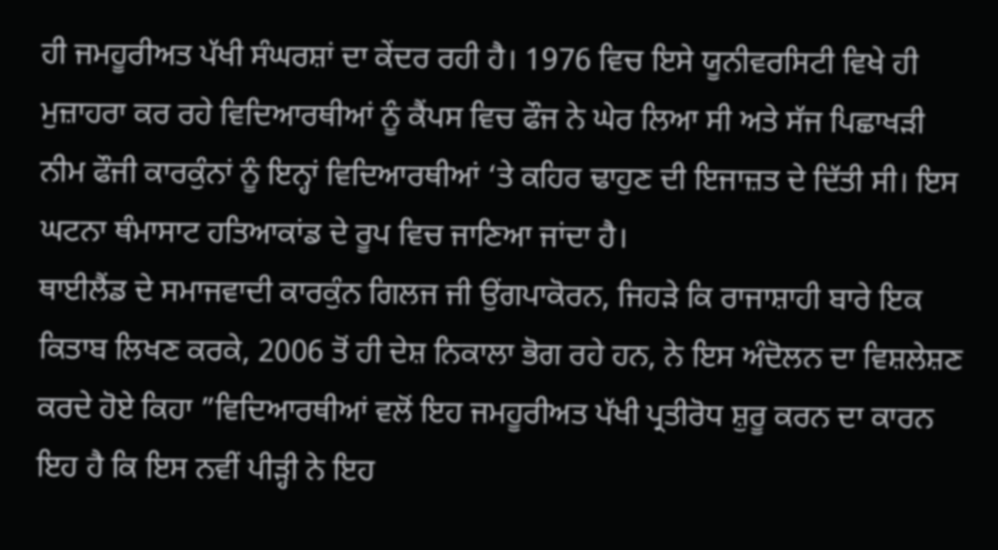ਹੀ ਜਮਹੂਰੀਅਤ ਪੱਖੀ ਸੰਘਰਸ਼ਾਂ ਦਾ ਕੇਂਦਰ ਰਹੀ ਹੈ। 1976 ਵਿਚ ਇਸੇ ਯੂਨੀਵਰਸਿਟੀ ਵਿਖੇ ਹੀ ਮੁਜ਼ਾਹਰਾ ਕਰ ਰਹੇ ਵਿਦਿਆਰਥੀਆਂ ਨੂੰ ਕੈਂਪਸ ਵਿਚ ਫੌਜ ਨੇ ਘੇਰ ਲਿਆ ਸੀ ਅਤੇ ਸੱਜ ਪਿਛਾਖੜੀ ਨੀਮ ਫੌਜੀ ਕਾਰਕੁੰਨਾਂ ਨੂੰ ਇਨ੍ਹਾਂ ਵਿਦਿਆਰਥੀਆਂ ‘ਤੇ ਕਹਿਰ ਢਾਹੁਣ ਦੀ ਇਜਾਜ਼ਤ ਦੇ ਦਿੱਤੀ ਸੀ। ਇਸ ਘਟਨਾ ਥੰਮਾਸਾਟ ਹਤਿਆਕਾਂਡ ਦੇ ਰੂਪ ਵਿਚ ਜਾਣਿਆ ਜਾਂਦਾ ਹੈ।
ਥਾਈਲੈਂਡ ਦੇ ਸਮਾਜਵਾਦੀ ਕਾਰਕੁੰਨ ਗਿਲਜ ਜੀ ਉਂਗਪਾਕੋਰਨ, ਜਿਹੜੇ ਕਿ ਰਾਜਾਸ਼ਾਹੀ ਬਾਰੇ ਇਕ ਕਿਤਾਬ ਲਿਖਣ ਕਰਕੇ, 2006 ਤੋਂ ਹੀ ਦੇਸ਼ ਨਿਕਾਲਾ ਭੋਗ ਰਹੇ ਹਨ, ਨੇ ਇਸ ਅੰਦੋਲਨ ਦਾ ਵਿਸ਼ਲੇਸ਼ਣ ਕਰਦੇ ਹੋਏ ਕਿਹਾ ”ਵਿਦਿਆਰਥੀਆਂ ਵਲੋਂ ਇਹ ਜਮਹੂਰੀਅਤ ਪੱਖੀ ਪ੍ਰਤੀਰੋਧ ਸ਼ੁਰੂ ਕਰਨ ਦਾ ਕਾਰਨ ਇਹ ਹੈ ਕਿ ਇਸ ਨਵੀਂ ਪੀੜ੍ਹੀ ਨੇ ਇਹ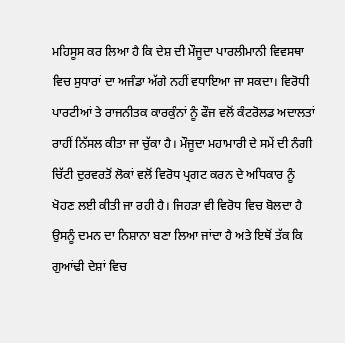ਮਹਿਸੂਸ ਕਰ ਲਿਆ ਹੈ ਕਿ ਦੇਸ਼ ਦੀ ਮੌਜੂਦਾ ਪਾਰਲੀਮਾਨੀ ਵਿਵਸਥਾ ਵਿਚ ਸੁਧਾਰਾਂ ਦਾ ਅਜੰਡਾ ਅੱਗੇ ਨਹੀਂ ਵਧਾਇਆ ਜਾ ਸਕਦਾ। ਵਿਰੋਧੀ ਪਾਰਟੀਆਂ ਤੇ ਰਾਜਨੀਤਕ ਕਾਰਕੁੰਨਾਂ ਨੂੰ ਫੌਜ ਵਲੋਂ ਕੰਟਰੋਲਡ ਅਦਾਲਤਾਂ ਰਾਹੀਂ ਨਿੱਸਲ ਕੀਤਾ ਜਾ ਚੁੱਕਾ ਹੈ। ਮੌਜੂਦਾ ਮਹਾਮਾਰੀ ਦੇ ਸਮੇਂ ਦੀ ਨੰਗੀ ਚਿੱਟੀ ਦੁਰਵਰਤੋਂ ਲੋਕਾਂ ਵਲੋਂ ਵਿਰੋਧ ਪ੍ਰਗਟ ਕਰਨ ਦੇ ਅਧਿਕਾਰ ਨੂੰ ਖੋਹਣ ਲਈ ਕੀਤੀ ਜਾ ਰਹੀ ਹੈ। ਜਿਹੜਾ ਵੀ ਵਿਰੋਧ ਵਿਚ ਬੋਲਦਾ ਹੈ ਉਸਨੂੰ ਦਮਨ ਦਾ ਨਿਸ਼ਾਨਾ ਬਣਾ ਲਿਆ ਜਾਂਦਾ ਹੈ ਅਤੇ ਇਥੋਂ ਤੱਕ ਕਿ ਗੁਆਂਢੀ ਦੇਸ਼ਾਂ ਵਿਚ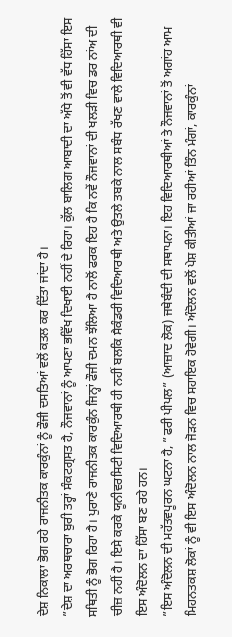ਦੇਸ਼ ਨਿਕਾਲਾ ਭੋਗ ਰਹੇ ਰਾਜਨੀਤਕ ਕਾਰਕੁੰਨਾਂ ਨੂੰ ਫੌਜੀ ਦਸਤਿਆਂ ਵਲੋਂ ਕਤਲ ਕਰ ਦਿੱਤਾ ਜਾਂਦਾ ਹੈ।
”ਦੇਸ਼ ਦਾ ਅਰਥਚਾਰਾ ਬੁਰੀ ਤਰ੍ਹਾਂ ਸੰਕਟਗ੍ਰਸਤ ਹੈ, ਨੌਜਵਾਨਾਂ ਨੂੰ ਆਪਣਾ ਭਵਿੱਖ ਦਿਖਾਈ ਨਹੀਂ ਦੇ ਰਿਹਾ। ਕੁੱਲ ਬਾਲਿਗ ਆਬਾਦੀ ਦਾ ਅੱਧੇ ਤੋਂ ਵੀ ਵੱਧ ਹਿੱਸਾ ਇਸ ਸਥਿਤੀ ਨੂੰ ਭੋਗ ਰਿਹਾ ਹੈ। ਪੁਰਾਣੇ ਰਾਜਨੀਤਕ ਕਾਰਕੁੰਨ ਜਿਨ੍ਹਾਂ ਫੌਜੀ ਦਮਨ ਝੱਲਿਆ ਹੈ ਨਾਲੋਂ ਫਰਕ ਇਹ ਹੈ ਕਿ ਨਵੇਂ ਨੌਜਵਾਨਾਂ ਦੀ ਖਲੜੀ ਵਿਚ ਡਰ ਨਾਂਅ ਦੀ ਚੀਜ਼ ਨਹੀਂ ਹੈ। ਇਸੇ ਕਰਕੇ ਯੂਨੀਵਰਸਿਟੀ ਵਿਦਿਆਰਥੀ ਹੀ ਨਹੀਂ ਬਲਕਿ ਸੈਕੰਡਰੀ ਵਿਦਿਆਰਥੀ ਅਤੇ ਉਤਲੇ ਤਬਕੇ ਨਾਲ ਸਬੰਧ ਰੱਖਣ ਵਾਲੇ ਵਿਦਿਆਰਥੀ ਵੀ ਇਸ ਅੰਦੋਲਨ ਦਾ ਹਿੱਸਾ ਬਣ ਰਹੇ ਹਨ।
”ਇਸ ਅੰਦੋਲਨ ਦੀ ਮਹੱਤਵਪੂਰਨ ਘਟਨਾ ਹੈ, ”ਫਰੀ ਪੀਪਲ” (ਆਜ਼ਾਦ ਲੋਕ) ਜਥੇਬੰਦੀ ਦੀ ਸਥਾਪਨਾ। ਇਹ ਵਿਦਿਆਰਥੀਆਂ ਤੇ ਨੌਜਵਾਨਾਂ ਤੋਂ ਅਗਾਂਹ ਆਮ ਮਿਹਨਤਕਸ਼ ਲੋਕਾਂ ਨੂੰ ਵੀ ਇਸ ਅੰਦੋਲਨ ਨਾਲ ਜੋੜਨ ਵਿਚ ਸਹਾਇਕ ਹੋਵੇਗੀ। ਅੰਦੋਲਨ ਵਲੋਂ ਪੇਸ਼ ਕੀਤੀਆਂ ਜਾ ਰਹੀਆਂ ਤਿੰਨ ਮੰਗਾਂ, ਕਾਰਕੁੰਨਾਂ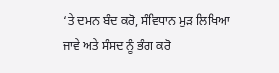‘ਤੇ ਦਮਨ ਬੰਦ ਕਰੋ, ਸੰਵਿਧਾਨ ਮੁੜ ਲਿਖਿਆ ਜਾਵੇ ਅਤੇ ਸੰਸਦ ਨੂੰ ਭੰਗ ਕਰੋ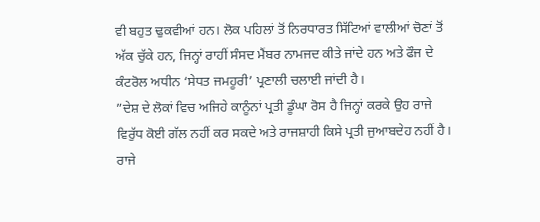ਵੀ ਬਹੁਤ ਢੁਕਵੀਆਂ ਹਨ। ਲੋਕ ਪਹਿਲਾਂ ਤੋਂ ਨਿਰਧਾਰਤ ਸਿੱਟਿਆਂ ਵਾਲੀਆਂ ਚੋਣਾਂ ਤੋਂ ਅੱਕ ਚੁੱਕੇ ਹਨ, ਜਿਨ੍ਹਾਂ ਰਾਹੀਂ ਸੰਸਦ ਮੈਂਬਰ ਨਾਮਜਦ ਕੀਤੇ ਜਾਂਦੇ ਹਨ ਅਤੇ ਫੌਜ ਦੇ ਕੰਟਰੋਲ ਅਧੀਨ ‘ਸੇਧਤ ਜਮਹੂਰੀ’ ਪ੍ਰਣਾਲੀ ਚਲਾਈ ਜਾਂਦੀ ਹੈ।
”ਦੇਸ਼ ਦੇ ਲੋਕਾਂ ਵਿਚ ਅਜਿਹੇ ਕਾਨੂੰਨਾਂ ਪ੍ਰਤੀ ਡੂੰਘਾ ਰੋਸ ਹੈ ਜਿਨ੍ਹਾਂ ਕਰਕੇ ਉਹ ਰਾਜੇ ਵਿਰੁੱਧ ਕੋਈ ਗੱਲ ਨਹੀਂ ਕਰ ਸਕਦੇ ਅਤੇ ਰਾਜਸ਼ਾਹੀ ਕਿਸੇ ਪ੍ਰਤੀ ਜੁਆਬਦੇਹ ਨਹੀਂ ਹੈ। ਰਾਜੇ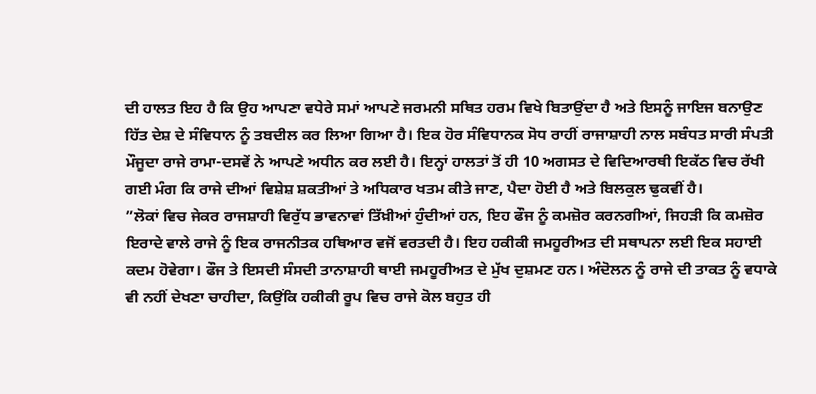ਦੀ ਹਾਲਤ ਇਹ ਹੈ ਕਿ ਉਹ ਆਪਣਾ ਵਧੇਰੇ ਸਮਾਂ ਆਪਣੇ ਜਰਮਨੀ ਸਥਿਤ ਹਰਮ ਵਿਖੇ ਬਿਤਾਉਂਦਾ ਹੈ ਅਤੇ ਇਸਨੂੰ ਜਾਇਜ ਬਨਾਉਣ ਹਿੱਤ ਦੇਸ਼ ਦੇ ਸੰਵਿਧਾਨ ਨੂੰ ਤਬਦੀਲ ਕਰ ਲਿਆ ਗਿਆ ਹੈ। ਇਕ ਹੋਰ ਸੰਵਿਧਾਨਕ ਸੋਧ ਰਾਹੀਂ ਰਾਜਾਸ਼ਾਹੀ ਨਾਲ ਸਬੰਧਤ ਸਾਰੀ ਸੰਪਤੀ ਮੌਜੂਦਾ ਰਾਜੇ ਰਾਮਾ-ਦਸਵੇਂ ਨੇ ਆਪਣੇ ਅਧੀਨ ਕਰ ਲਈ ਹੈ। ਇਨ੍ਹਾਂ ਹਾਲਤਾਂ ਤੋਂ ਹੀ 10 ਅਗਸਤ ਦੇ ਵਿਦਿਆਰਥੀ ਇਕੱਠ ਵਿਚ ਰੱਖੀ ਗਈ ਮੰਗ ਕਿ ਰਾਜੇ ਦੀਆਂ ਵਿਸ਼ੇਸ਼ ਸ਼ਕਤੀਆਂ ਤੇ ਅਧਿਕਾਰ ਖਤਮ ਕੀਤੇ ਜਾਣ, ਪੈਦਾ ਹੋਈ ਹੈ ਅਤੇ ਬਿਲਕੁਲ ਢੁਕਵੀਂ ਹੈ।
”ਲੋਕਾਂ ਵਿਚ ਜੇਕਰ ਰਾਜਸ਼ਾਹੀ ਵਿਰੁੱਧ ਭਾਵਨਾਵਾਂ ਤਿੱਖ਼ੀਆਂ ਹੁੰਦੀਆਂ ਹਨ, ਇਹ ਫੌਜ ਨੂੰ ਕਮਜ਼ੋਰ ਕਰਨਗੀਆਂ, ਜਿਹੜੀ ਕਿ ਕਮਜ਼ੋਰ ਇਰਾਦੇ ਵਾਲੇ ਰਾਜੇ ਨੂੰ ਇਕ ਰਾਜਨੀਤਕ ਹਥਿਆਰ ਵਜੋਂ ਵਰਤਦੀ ਹੈ। ਇਹ ਹਕੀਕੀ ਜਮਹੂਰੀਅਤ ਦੀ ਸਥਾਪਨਾ ਲਈ ਇਕ ਸਹਾਈ ਕਦਮ ਹੋਵੇਗਾ। ਫੌਜ ਤੇ ਇਸਦੀ ਸੰਸਦੀ ਤਾਨਾਸ਼ਾਹੀ ਥਾਈ ਜਮਹੂਰੀਅਤ ਦੇ ਮੁੱਖ ਦੁਸ਼ਮਣ ਹਨ। ਅੰਦੋਲਨ ਨੂੰ ਰਾਜੇ ਦੀ ਤਾਕਤ ਨੂੰ ਵਧਾਕੇ ਵੀ ਨਹੀਂ ਦੇਖਣਾ ਚਾਹੀਦਾ, ਕਿਉਂਕਿ ਹਕੀਕੀ ਰੂਪ ਵਿਚ ਰਾਜੇ ਕੋਲ ਬਹੁਤ ਹੀ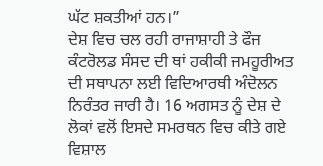ਘੱਟ ਸ਼ਕਤੀਆਂ ਹਨ।”
ਦੇਸ਼ ਵਿਚ ਚਲ ਰਹੀ ਰਾਜਾਸ਼ਾਹੀ ਤੇ ਫੌਜ ਕੰਟਰੋਲਡ ਸੰਸਦ ਦੀ ਥਾਂ ਹਕੀਕੀ ਜਮਹੂਰੀਅਤ ਦੀ ਸਥਾਪਨਾ ਲਈ ਵਿਦਿਆਰਥੀ ਅੰਦੋਲਨ ਨਿਰੰਤਰ ਜਾਰੀ ਹੈ। 16 ਅਗਸਤ ਨੂੰ ਦੇਸ਼ ਦੇ ਲੋਕਾਂ ਵਲੋਂ ਇਸਦੇ ਸਮਰਥਨ ਵਿਚ ਕੀਤੇ ਗਏ ਵਿਸ਼ਾਲ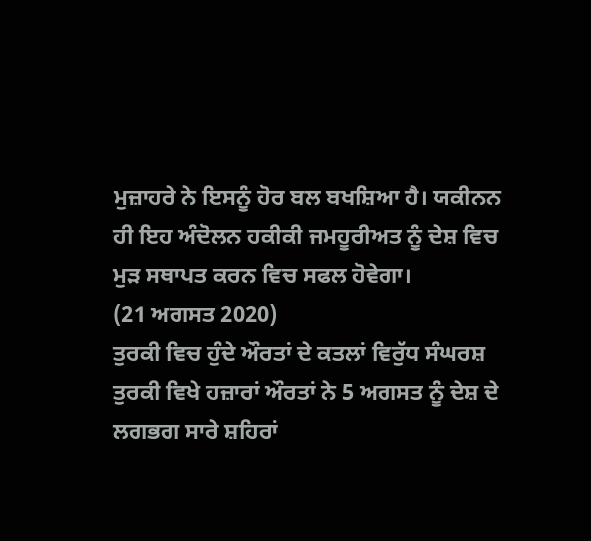ਮੁਜ਼ਾਹਰੇ ਨੇ ਇਸਨੂੰ ਹੋਰ ਬਲ ਬਖਸ਼ਿਆ ਹੈ। ਯਕੀਨਨ ਹੀ ਇਹ ਅੰਦੋਲਨ ਹਕੀਕੀ ਜਮਹੂਰੀਅਤ ਨੂੰ ਦੇਸ਼ ਵਿਚ ਮੁੜ ਸਥਾਪਤ ਕਰਨ ਵਿਚ ਸਫਲ ਹੋਵੇਗਾ।
(21 ਅਗਸਤ 2020)
ਤੁਰਕੀ ਵਿਚ ਹੁੰਦੇ ਔਰਤਾਂ ਦੇ ਕਤਲਾਂ ਵਿਰੁੱਧ ਸੰਘਰਸ਼
ਤੁਰਕੀ ਵਿਖੇ ਹਜ਼ਾਰਾਂ ਔਰਤਾਂ ਨੇ 5 ਅਗਸਤ ਨੂੰ ਦੇਸ਼ ਦੇ ਲਗਭਗ ਸਾਰੇ ਸ਼ਹਿਰਾਂ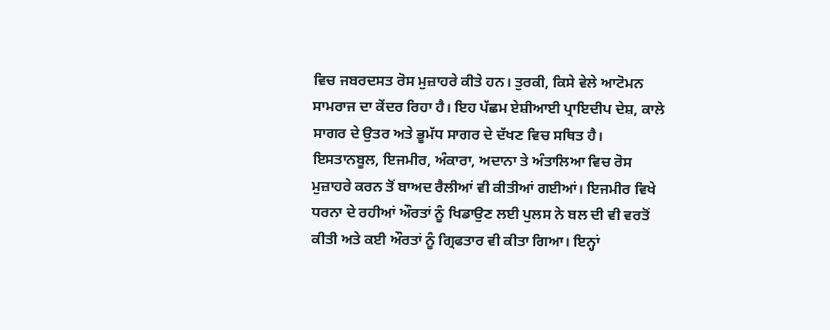ਵਿਚ ਜਬਰਦਸਤ ਰੋਸ ਮੁਜ਼ਾਹਰੇ ਕੀਤੇ ਹਨ। ਤੁਰਕੀ, ਕਿਸੇ ਵੇਲੇ ਆਟੋਮਨ ਸਾਮਰਾਜ ਦਾ ਕੇਂਦਰ ਰਿਹਾ ਹੈ। ਇਹ ਪੱਛਮ ਏਸ਼ੀਆਈ ਪ੍ਰਾਇਦੀਪ ਦੇਸ਼, ਕਾਲੇ ਸਾਗਰ ਦੇ ਉਤਰ ਅਤੇ ਭੂਮੱਧ ਸਾਗਰ ਦੇ ਦੱਖਣ ਵਿਚ ਸਥਿਤ ਹੈ। ਇਸਤਾਨਬੂਲ, ਇਜਮੀਰ, ਅੰਕਾਰਾ, ਅਦਾਨਾ ਤੇ ਅੰਤਾਲਿਆ ਵਿਚ ਰੋਸ ਮੁਜ਼ਾਹਰੇ ਕਰਨ ਤੋਂ ਬਾਅਦ ਰੈਲੀਆਂ ਵੀ ਕੀਤੀਆਂ ਗਈਆਂ। ਇਜਮੀਰ ਵਿਖੇ ਧਰਨਾ ਦੇ ਰਹੀਆਂ ਔਰਤਾਂ ਨੂੰ ਖਿਡਾਉਣ ਲਈ ਪੁਲਸ ਨੇ ਬਲ ਦੀ ਵੀ ਵਰਤੋਂ ਕੀਤੀ ਅਤੇ ਕਈ ਔਰਤਾਂ ਨੂੰ ਗ੍ਰਿਫਤਾਰ ਵੀ ਕੀਤਾ ਗਿਆ। ਇਨ੍ਹਾਂ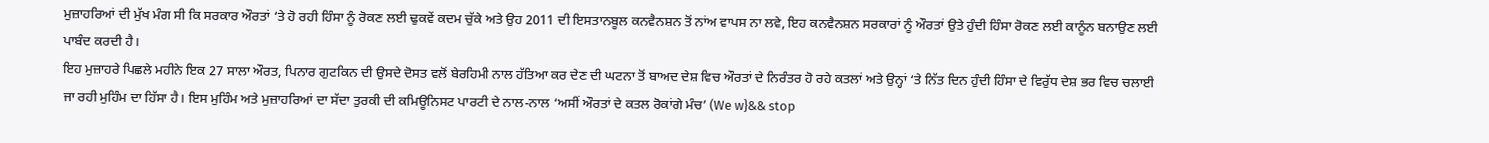ਮੁਜ਼ਾਹਰਿਆਂ ਦੀ ਮੁੱਖ ਮੰਗ ਸੀ ਕਿ ਸਰਕਾਰ ਔਰਤਾਂ ‘ਤੇ ਹੋ ਰਹੀ ਹਿੰਸਾ ਨੂੰ ਰੋਕਣ ਲਈ ਢੁਕਵੇਂ ਕਦਮ ਚੁੱਕੇ ਅਤੇ ਉਹ 2011 ਦੀ ਇਸਤਾਨਬੂਲ ਕਨਵੈਨਸ਼ਨ ਤੋਂ ਨਾਂਅ ਵਾਪਸ ਨਾ ਲਵੇ, ਇਹ ਕਨਵੈਨਸ਼ਨ ਸਰਕਾਰਾਂ ਨੂੰ ਔਰਤਾਂ ਉਤੇ ਹੁੰਦੀ ਹਿੰਸਾ ਰੋਕਣ ਲਈ ਕਾਨੂੰਨ ਬਨਾਉਣ ਲਈ ਪਾਬੰਦ ਕਰਦੀ ਹੈ।
ਇਹ ਮੁਜ਼ਾਹਰੇ ਪਿਛਲੇ ਮਹੀਨੇ ਇਕ 27 ਸਾਲਾ ਔਰਤ, ਪਿਨਾਰ ਗੁਟਕਿਨ ਦੀ ਉਸਦੇ ਦੋਸਤ ਵਲੋਂ ਬੇਰਹਿਮੀ ਨਾਲ ਹੱਤਿਆ ਕਰ ਦੇਣ ਦੀ ਘਟਨਾ ਤੋਂ ਬਾਅਦ ਦੇਸ਼ ਵਿਚ ਔਰਤਾਂ ਦੇ ਨਿਰੰਤਰ ਹੋ ਰਹੇ ਕਤਲਾਂ ਅਤੇ ਉਨ੍ਹਾਂ ‘ਤੇ ਨਿੱਤ ਦਿਨ ਹੁੰਦੀ ਹਿੰਸਾ ਦੇ ਵਿਰੁੱਧ ਦੇਸ਼ ਭਰ ਵਿਚ ਚਲਾਈ ਜਾ ਰਹੀ ਮੁਹਿੰਮ ਦਾ ਹਿੱਸਾ ਹੈ। ਇਸ ਮੁਹਿੰਮ ਅਤੇ ਮੁਜ਼ਾਹਰਿਆਂ ਦਾ ਸੱਦਾ ਤੁਰਕੀ ਦੀ ਕਮਿਊਨਿਸਟ ਪਾਰਟੀ ਦੇ ਨਾਲ-ਨਾਲ ‘ਅਸੀਂ ਔਰਤਾਂ ਦੇ ਕਤਲ ਰੋਕਾਂਗੇ ਮੰਚ’ (We w}&& stop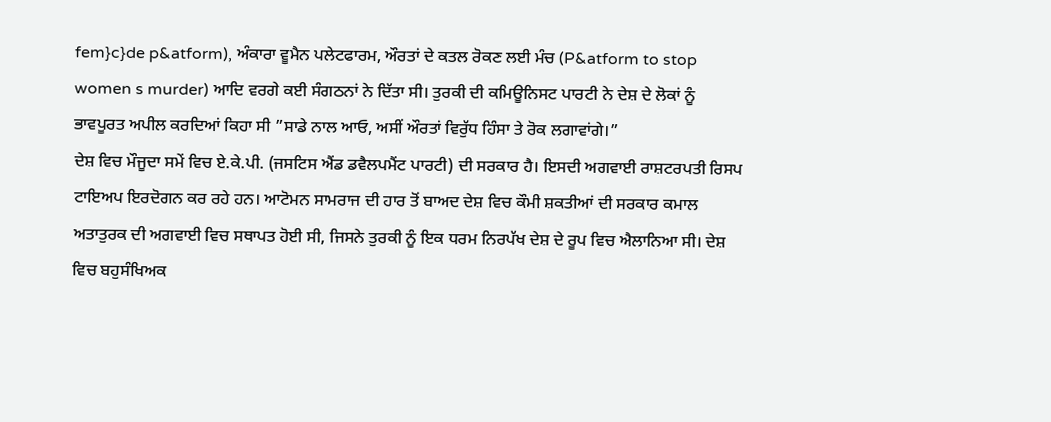fem}c}de p&atform), ਅੰਕਾਰਾ ਵੂਮੈਨ ਪਲੇਟਫਾਰਮ, ਔਰਤਾਂ ਦੇ ਕਤਲ ਰੋਕਣ ਲਈ ਮੰਚ (P&atform to stop women s murder) ਆਦਿ ਵਰਗੇ ਕਈ ਸੰਗਠਨਾਂ ਨੇ ਦਿੱਤਾ ਸੀ। ਤੁਰਕੀ ਦੀ ਕਮਿਊਨਿਸਟ ਪਾਰਟੀ ਨੇ ਦੇਸ਼ ਦੇ ਲੋਕਾਂ ਨੂੰ ਭਾਵਪੂਰਤ ਅਪੀਲ ਕਰਦਿਆਂ ਕਿਹਾ ਸੀ ”ਸਾਡੇ ਨਾਲ ਆਓ, ਅਸੀਂ ਔਰਤਾਂ ਵਿਰੁੱਧ ਹਿੰਸਾ ਤੇ ਰੋਕ ਲਗਾਵਾਂਗੇ।”
ਦੇਸ਼ ਵਿਚ ਮੌਜੂਦਾ ਸਮੇਂ ਵਿਚ ਏ.ਕੇ.ਪੀ. (ਜਸਟਿਸ ਐਂਡ ਡਵੈਲਪਮੈਂਟ ਪਾਰਟੀ) ਦੀ ਸਰਕਾਰ ਹੈ। ਇਸਦੀ ਅਗਵਾਈ ਰਾਸ਼ਟਰਪਤੀ ਰਿਸਪ ਟਾਇਅਪ ਇਰਦੋਗਨ ਕਰ ਰਹੇ ਹਨ। ਆਟੋਮਨ ਸਾਮਰਾਜ ਦੀ ਹਾਰ ਤੋਂ ਬਾਅਦ ਦੇਸ਼ ਵਿਚ ਕੌਮੀ ਸ਼ਕਤੀਆਂ ਦੀ ਸਰਕਾਰ ਕਮਾਲ ਅਤਾਤੁਰਕ ਦੀ ਅਗਵਾਈ ਵਿਚ ਸਥਾਪਤ ਹੋਈ ਸੀ, ਜਿਸਨੇ ਤੁਰਕੀ ਨੂੰ ਇਕ ਧਰਮ ਨਿਰਪੱਖ ਦੇਸ਼ ਦੇ ਰੂਪ ਵਿਚ ਐਲਾਨਿਆ ਸੀ। ਦੇਸ਼ ਵਿਚ ਬਹੁਸੰਖਿਅਕ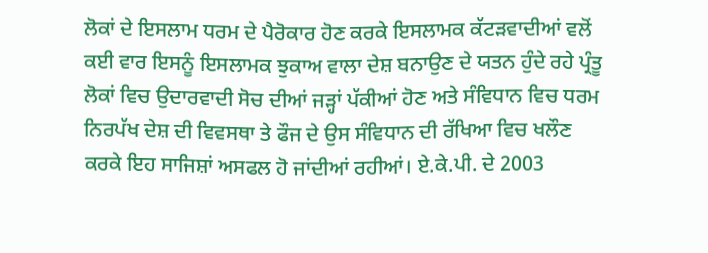ਲੋਕਾਂ ਦੇ ਇਸਲਾਮ ਧਰਮ ਦੇ ਪੈਰੋਕਾਰ ਹੋਣ ਕਰਕੇ ਇਸਲਾਮਕ ਕੱਟੜਵਾਦੀਆਂ ਵਲੋਂ ਕਈ ਵਾਰ ਇਸਨੂੰ ਇਸਲਾਮਕ ਝੁਕਾਅ ਵਾਲਾ ਦੇਸ਼ ਬਨਾਉਣ ਦੇ ਯਤਨ ਹੁੰਦੇ ਰਹੇ ਪ੍ਰੰਤੂ ਲੋਕਾਂ ਵਿਚ ਉਦਾਰਵਾਦੀ ਸੋਚ ਦੀਆਂ ਜੜ੍ਹਾਂ ਪੱਕੀਆਂ ਹੋਣ ਅਤੇ ਸੰਵਿਧਾਨ ਵਿਚ ਧਰਮ ਨਿਰਪੱਖ ਦੇਸ਼ ਦੀ ਵਿਵਸਥਾ ਤੇ ਫੌਜ ਦੇ ਉਸ ਸੰਵਿਧਾਨ ਦੀ ਰੱਖਿਆ ਵਿਚ ਖਲੌਣ ਕਰਕੇ ਇਹ ਸਾਜਿਸ਼ਾਂ ਅਸਫਲ ਹੋ ਜਾਂਦੀਆਂ ਰਹੀਆਂ। ਏ.ਕੇ.ਪੀ. ਦੇ 2003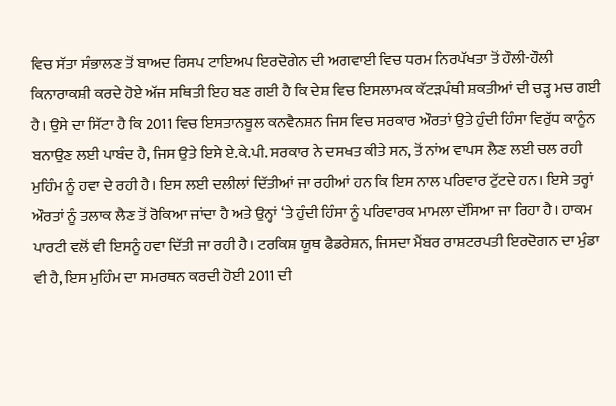ਵਿਚ ਸੱਤਾ ਸੰਭਾਲਣ ਤੋਂ ਬਾਅਦ ਰਿਸਪ ਟਾਇਅਪ ਇਰਦੋਗੇਨ ਦੀ ਅਗਵਾਈ ਵਿਚ ਧਰਮ ਨਿਰਪੱਖਤਾ ਤੋਂ ਹੌਲੀ-ਹੌਲੀ ਕਿਨਾਰਾਕਸ਼ੀ ਕਰਦੇ ਹੋਏ ਅੱਜ ਸਥਿਤੀ ਇਹ ਬਣ ਗਈ ਹੈ ਕਿ ਦੇਸ਼ ਵਿਚ ਇਸਲਾਮਕ ਕੱਟੜਪੰਥੀ ਸ਼ਕਤੀਆਂ ਦੀ ਚੜ੍ਹ ਮਚ ਗਈ ਹੈ। ਉਸੇ ਦਾ ਸਿੱਟਾ ਹੈ ਕਿ 2011 ਵਿਚ ਇਸਤਾਨਬੂਲ ਕਨਵੈਨਸ਼ਨ ਜਿਸ ਵਿਚ ਸਰਕਾਰ ਔਰਤਾਂ ਉਤੇ ਹੁੰਦੀ ਹਿੰਸਾ ਵਿਰੁੱਧ ਕਾਨੂੰਨ ਬਨਾਉਣ ਲਈ ਪਾਬੰਦ ਹੈ, ਜਿਸ ਉਤੇ ਇਸੇ ਏ.ਕੇ.ਪੀ. ਸਰਕਾਰ ਨੇ ਦਸਖਤ ਕੀਤੇ ਸਨ, ਤੋਂ ਨਾਂਅ ਵਾਪਸ ਲੈਣ ਲਈ ਚਲ ਰਹੀ ਮੁਹਿੰਮ ਨੂੰ ਹਵਾ ਦੇ ਰਹੀ ਹੈ। ਇਸ ਲਈ ਦਲੀਲਾਂ ਦਿੱਤੀਆਂ ਜਾ ਰਹੀਆਂ ਹਨ ਕਿ ਇਸ ਨਾਲ ਪਰਿਵਾਰ ਟੁੱਟਦੇ ਹਨ। ਇਸੇ ਤਰ੍ਹਾਂ ਔਰਤਾਂ ਨੂੰ ਤਲਾਕ ਲੈਣ ਤੋਂ ਰੋਕਿਆ ਜਾਂਦਾ ਹੈ ਅਤੇ ਉਨ੍ਹਾਂ ‘ਤੇ ਹੁੰਦੀ ਹਿੰਸਾ ਨੂੰ ਪਰਿਵਾਰਕ ਮਾਮਲਾ ਦੱਸਿਆ ਜਾ ਰਿਹਾ ਹੈ। ਹਾਕਮ ਪਾਰਟੀ ਵਲੋਂ ਵੀ ਇਸਨੂੰ ਹਵਾ ਦਿੱਤੀ ਜਾ ਰਹੀ ਹੈ। ਟਰਕਿਸ਼ ਯੂਥ ਫੈਡਰੇਸ਼ਨ, ਜਿਸਦਾ ਮੈਂਬਰ ਰਾਸ਼ਟਰਪਤੀ ਇਰਦੋਗਨ ਦਾ ਮੁੰਡਾ ਵੀ ਹੈ, ਇਸ ਮੁਹਿੰਮ ਦਾ ਸਮਰਥਨ ਕਰਦੀ ਹੋਈ 2011 ਦੀ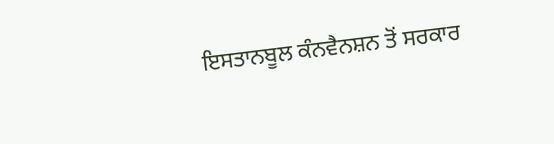ਇਸਤਾਨਬੂਲ ਕੰਨਵੈਨਸ਼ਨ ਤੋਂ ਸਰਕਾਰ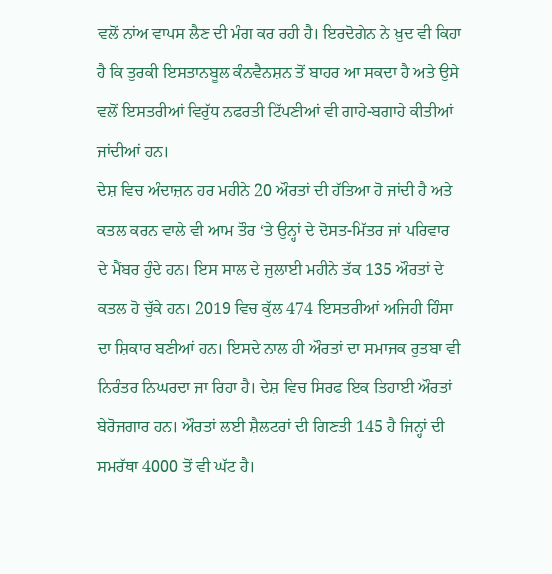ਵਲੋਂ ਨਾਂਅ ਵਾਪਸ ਲੈਣ ਦੀ ਮੰਗ ਕਰ ਰਹੀ ਹੈ। ਇਰਦੋਗੇਨ ਨੇ ਖ਼ੁਦ ਵੀ ਕਿਹਾ ਹੈ ਕਿ ਤੁਰਕੀ ਇਸਤਾਨਬੂਲ ਕੰਨਵੈਨਸ਼ਨ ਤੋਂ ਬਾਹਰ ਆ ਸਕਦਾ ਹੈ ਅਤੇ ਉਸੇ ਵਲੋਂ ਇਸਤਰੀਆਂ ਵਿਰੁੱਧ ਨਫਰਤੀ ਟਿੱਪਣੀਆਂ ਵੀ ਗਾਹੇ-ਬਗਾਹੇ ਕੀਤੀਆਂ ਜਾਂਦੀਆਂ ਹਨ।
ਦੇਸ਼ ਵਿਚ ਅੰਦਾਜ਼ਨ ਹਰ ਮਹੀਨੇ 20 ਔਰਤਾਂ ਦੀ ਹੱਤਿਆ ਹੋ ਜਾਂਦੀ ਹੈ ਅਤੇ ਕਤਲ ਕਰਨ ਵਾਲੇ ਵੀ ਆਮ ਤੌਰ ‘ਤੇ ਉਨ੍ਹਾਂ ਦੇ ਦੋਸਤ-ਮਿੱਤਰ ਜਾਂ ਪਰਿਵਾਰ ਦੇ ਮੈਂਬਰ ਹੁੰਦੇ ਹਨ। ਇਸ ਸਾਲ ਦੇ ਜੁਲਾਈ ਮਹੀਨੇ ਤੱਕ 135 ਔਰਤਾਂ ਦੇ ਕਤਲ ਹੋ ਚੁੱਕੇ ਹਨ। 2019 ਵਿਚ ਕੁੱਲ 474 ਇਸਤਰੀਆਂ ਅਜਿਹੀ ਹਿੰਸਾ ਦਾ ਸ਼ਿਕਾਰ ਬਣੀਆਂ ਹਨ। ਇਸਦੇ ਨਾਲ ਹੀ ਔਰਤਾਂ ਦਾ ਸਮਾਜਕ ਰੁਤਬਾ ਵੀ ਨਿਰੰਤਰ ਨਿਘਰਦਾ ਜਾ ਰਿਹਾ ਹੈ। ਦੇਸ਼ ਵਿਚ ਸਿਰਫ ਇਕ ਤਿਹਾਈ ਔਰਤਾਂ ਬੇਰੋਜਗਾਰ ਹਨ। ਔਰਤਾਂ ਲਈ ਸ਼ੈਲਟਰਾਂ ਦੀ ਗਿਣਤੀ 145 ਹੈ ਜਿਨ੍ਹਾਂ ਦੀ ਸਮਰੱਥਾ 4000 ਤੋਂ ਵੀ ਘੱਟ ਹੈ।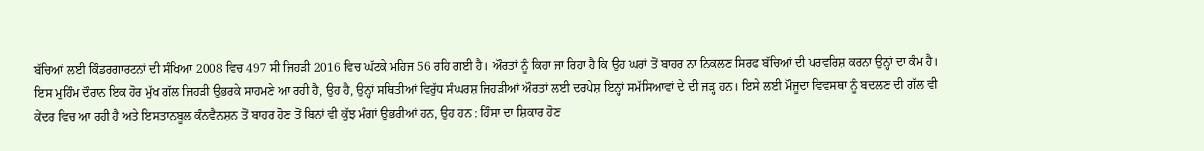ਬੱਚਿਆਂ ਲਈ ਕਿੰਡਰਗਾਰਟਨਾਂ ਦੀ ਸੰਖਿਆ 2008 ਵਿਚ 497 ਸੀ ਜਿਹੜੀ 2016 ਵਿਚ ਘੱਟਕੇ ਮਹਿਜ 56 ਰਹਿ ਗਈ ਹੈ। ਔਰਤਾਂ ਨੂੰ ਕਿਹਾ ਜਾ ਰਿਹਾ ਹੈ ਕਿ ਉਹ ਘਰਾਂ ਤੋਂ ਬਾਹਰ ਨਾ ਨਿਕਲਣ ਸਿਰਫ ਬੱਚਿਆਂ ਦੀ ਪਰਵਰਿਸ਼ ਕਰਨਾ ਉਨ੍ਹਾਂ ਦਾ ਕੰਮ ਹੈ।
ਇਸ ਮੁਹਿੰਮ ਦੌਰਾਨ ਇਕ ਹੋਰ ਮੁੱਖ ਗੱਲ ਜਿਹੜੀ ਉਭਰਕੇ ਸਾਹਮਣੇ ਆ ਰਹੀ ਹੈ, ਉਹ ਹੈ, ਉਨ੍ਹਾਂ ਸਥਿਤੀਆਂ ਵਿਰੁੱਧ ਸੰਘਰਸ਼ ਜਿਹੜੀਆਂ ਔਰਤਾਂ ਲਈ ਦਰਪੇਸ਼ ਇਨ੍ਹਾਂ ਸਮੱਸਿਆਵਾਂ ਦੇ ਦੀ ਜੜ੍ਹ ਹਨ। ਇਸੇ ਲਈ ਮੌਜੂਦਾ ਵਿਵਸਥਾ ਨੂੰ ਬਦਲਣ ਦੀ ਗੱਲ ਵੀ ਕੇਂਦਰ ਵਿਚ ਆ ਰਹੀ ਹੈ ਅਤੇ ਇਸਤਾਨਬੂਲ ਕੰਨਵੈਨਸ਼ਨ ਤੋਂ ਬਾਹਰ ਹੋਣ ਤੋਂ ਬਿਨਾਂ ਵੀ ਕੁੱਝ ਮੰਗਾਂ ਉਭਰੀਆਂ ਹਨ, ਉਹ ਹਨ : ਹਿੰਸਾ ਦਾ ਸ਼ਿਕਾਰ ਹੋਣ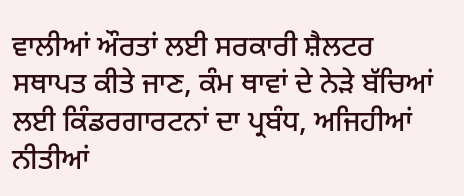ਵਾਲੀਆਂ ਔਰਤਾਂ ਲਈ ਸਰਕਾਰੀ ਸ਼ੈਲਟਰ ਸਥਾਪਤ ਕੀਤੇ ਜਾਣ, ਕੰਮ ਥਾਵਾਂ ਦੇ ਨੇੜੇ ਬੱਚਿਆਂ ਲਈ ਕਿੰਡਰਗਾਰਟਨਾਂ ਦਾ ਪ੍ਰਬੰਧ, ਅਜਿਹੀਆਂ ਨੀਤੀਆਂ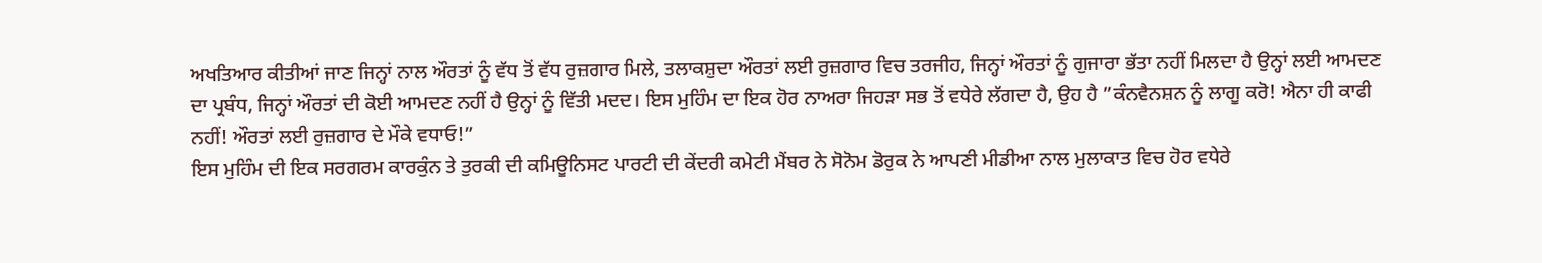ਅਖਤਿਆਰ ਕੀਤੀਆਂ ਜਾਣ ਜਿਨ੍ਹਾਂ ਨਾਲ ਔਰਤਾਂ ਨੂੰ ਵੱਧ ਤੋਂ ਵੱਧ ਰੁਜ਼ਗਾਰ ਮਿਲੇ, ਤਲਾਕਸ਼ੁਦਾ ਔਰਤਾਂ ਲਈ ਰੁਜ਼ਗਾਰ ਵਿਚ ਤਰਜੀਹ, ਜਿਨ੍ਹਾਂ ਔਰਤਾਂ ਨੂੰ ਗੁਜਾਰਾ ਭੱਤਾ ਨਹੀਂ ਮਿਲਦਾ ਹੈ ਉਨ੍ਹਾਂ ਲਈ ਆਮਦਣ ਦਾ ਪ੍ਰਬੰਧ, ਜਿਨ੍ਹਾਂ ਔਰਤਾਂ ਦੀ ਕੋਈ ਆਮਦਣ ਨਹੀਂ ਹੈ ਉਨ੍ਹਾਂ ਨੂੰ ਵਿੱਤੀ ਮਦਦ। ਇਸ ਮੁਹਿੰਮ ਦਾ ਇਕ ਹੋਰ ਨਾਅਰਾ ਜਿਹੜਾ ਸਭ ਤੋਂ ਵਧੇਰੇ ਲੱਗਦਾ ਹੈ, ਉਹ ਹੈ ”ਕੰਨਵੈਨਸ਼ਨ ਨੂੰ ਲਾਗੂ ਕਰੋ! ਐਨਾ ਹੀ ਕਾਫੀ ਨਹੀਂ! ਔਰਤਾਂ ਲਈ ਰੁਜ਼ਗਾਰ ਦੇ ਮੌਕੇ ਵਧਾਓ!”
ਇਸ ਮੁਹਿੰਮ ਦੀ ਇਕ ਸਰਗਰਮ ਕਾਰਕੁੰਨ ਤੇ ਤੁਰਕੀ ਦੀ ਕਮਿਊਨਿਸਟ ਪਾਰਟੀ ਦੀ ਕੇਂਦਰੀ ਕਮੇਟੀ ਮੈਂਬਰ ਨੇ ਸੋਨੋਮ ਡੋਰੁਕ ਨੇ ਆਪਣੀ ਮੀਡੀਆ ਨਾਲ ਮੁਲਾਕਾਤ ਵਿਚ ਹੋਰ ਵਧੇਰੇ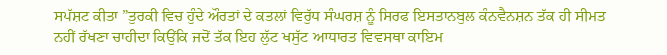ਸਪੱਸ਼ਟ ਕੀਤਾ ”ਤੁਰਕੀ ਵਿਚ ਹੁੰਦੇ ਔਰਤਾਂ ਦੇ ਕਤਲਾਂ ਵਿਰੁੱਧ ਸੰਘਰਸ਼ ਨੂੰ ਸਿਰਫ ਇਸਤਾਨਬੁਲ ਕੰਨਵੈਨਸ਼ਨ ਤੱਕ ਹੀ ਸੀਮਤ ਨਹੀਂ ਰੱਖਣਾ ਚਾਹੀਦਾ ਕਿਉਂਕਿ ਜਦੋਂ ਤੱਕ ਇਹ ਲੁੱਟ ਖਸੁੱਟ ਆਧਾਰਤ ਵਿਵਸਥਾ ਕਾਇਮ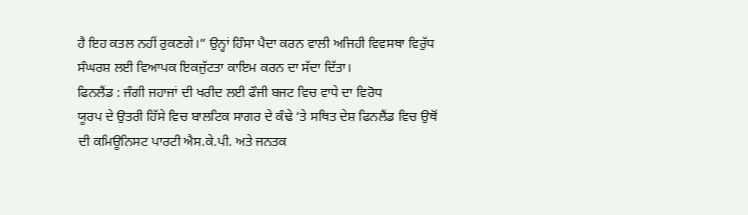ਹੈ ਇਹ ਕਤਲ ਨਹੀਂ ਰੁਕਣਗੇ।” ਉਨ੍ਹਾਂ ਹਿੰਸਾ ਪੈਦਾ ਕਰਨ ਵਾਲੀ ਅਜਿਹੀ ਵਿਵਸਥਾ ਵਿਰੁੱਧ ਸੰਘਰਸ਼ ਲਈ ਵਿਆਪਕ ਇਕਜੁੱਟਤਾ ਕਾਇਮ ਕਰਨ ਦਾ ਸੱਦਾ ਦਿੱਤਾ।
ਫਿਨਲੈਂਡ : ਜੰਗੀ ਜਹਾਜਾਂ ਦੀ ਖਰੀਦ ਲਈ ਫੌਜੀ ਬਜਟ ਵਿਚ ਵਾਧੇ ਦਾ ਵਿਰੋਧ
ਯੂਰਪ ਦੇ ਉਤਰੀ ਹਿੱਸੇ ਵਿਚ ਬਾਲਟਿਕ ਸਾਗਰ ਦੇ ਕੰਢੇ ‘ਤੇ ਸਥਿਤ ਦੇਸ਼ ਫਿਨਲੈਂਡ ਵਿਚ ਉਥੋਂ ਦੀ ਕਮਿਊਨਿਸਟ ਪਾਰਟੀ ਐਸ.ਕੇ.ਪੀ. ਅਤੇ ਜਨਤਕ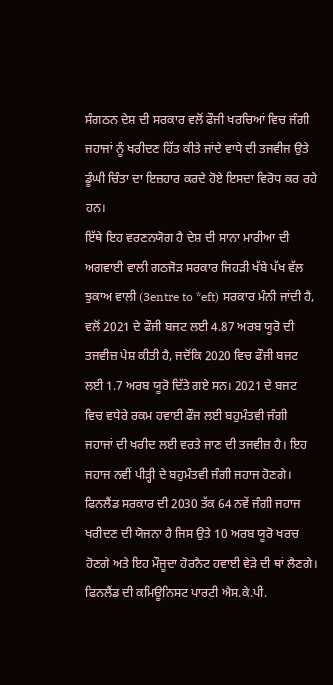ਸੰਗਠਨ ਦੇਸ਼ ਦੀ ਸਰਕਾਰ ਵਲੋਂ ਫੌਜੀ ਖਰਚਿਆਂ ਵਿਚ ਜੰਗੀ ਜਹਾਜਾਂ ਨੂੰ ਖਰੀਦਣ ਹਿੱਤ ਕੀਤੇ ਜਾਂਦੇ ਵਾਧੇ ਦੀ ਤਜਵੀਜ ਉਤੇ ਡੂੰਘੀ ਚਿੰਤਾ ਦਾ ਇਜ਼ਹਾਰ ਕਰਦੇ ਹੋਏ ਇਸਦਾ ਵਿਰੋਧ ਕਰ ਰਹੇ ਹਨ।
ਇੱਥੇ ਇਹ ਵਰਣਨਯੋਗ ਹੈ ਦੇਸ਼ ਦੀ ਸਾਨਾ ਮਾਰੀਆ ਦੀ ਅਗਵਾਈ ਵਾਲੀ ਗਠਜੋੜ ਸਰਕਾਰ ਜਿਹੜੀ ਖੱਬੇ ਪੱਖ ਵੱਲ ਝੁਕਾਅ ਵਾਲੀ (3entre to *eft) ਸਰਕਾਰ ਮੰਨੀ ਜਾਂਦੀ ਹੈ, ਵਲੋਂ 2021 ਦੇ ਫੌਜੀ ਬਜਟ ਲਈ 4.87 ਅਰਬ ਯੂਰੋ ਦੀ ਤਜਵੀਜ਼ ਪੇਸ਼ ਕੀਤੀ ਹੈ, ਜਦੋਂਕਿ 2020 ਵਿਚ ਫੌਜੀ ਬਜਟ ਲਈ 1.7 ਅਰਬ ਯੂਰੋ ਦਿੱਤੇ ਗਏ ਸਨ। 2021 ਦੇ ਬਜਟ ਵਿਚ ਵਧੇਰੇ ਰਕਮ ਹਵਾਈ ਫੌਜ ਲਈ ਬਹੁਮੰਤਵੀ ਜੰਗੀ ਜਹਾਜਾਂ ਦੀ ਖਰੀਦ ਲਈ ਵਰਤੇ ਜਾਣ ਦੀ ਤਜਵੀਜ਼ ਹੈ। ਇਹ ਜਹਾਜ ਨਵੀਂ ਪੀੜ੍ਹੀ ਦੇ ਬਹੁਮੰਤਵੀ ਜੰਗੀ ਜਹਾਜ ਹੋਣਗੇ। ਫਿਨਲੈਂਡ ਸਰਕਾਰ ਦੀ 2030 ਤੱਕ 64 ਨਵੇਂ ਜੰਗੀ ਜਹਾਜ ਖਰੀਦਣ ਦੀ ਯੋਜਨਾ ਹੈ ਜਿਸ ਉਤੇ 10 ਅਰਬ ਯੂਰੋ ਖਰਚ ਹੋਣਗੇ ਅਤੇ ਇਹ ਮੌਜੂਦਾ ਹੋਰਨੈਟ ਹਵਾਈ ਵੇੜੇ ਦੀ ਥਾਂ ਲੈਣਗੇ।
ਫਿਨਲੈਂਡ ਦੀ ਕਮਿਊਨਿਸਟ ਪਾਰਟੀ ਐਸ.ਕੇ.ਪੀ.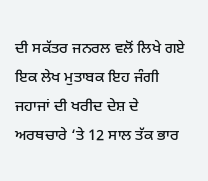ਦੀ ਸਕੱਤਰ ਜਨਰਲ ਵਲੋਂ ਲਿਖੇ ਗਏ ਇਕ ਲੇਖ ਮੁਤਾਬਕ ਇਹ ਜੰਗੀ ਜਹਾਜਾਂ ਦੀ ਖਰੀਦ ਦੇਸ਼ ਦੇ ਅਰਥਚਾਰੇ ‘ਤੇ 12 ਸਾਲ ਤੱਕ ਭਾਰ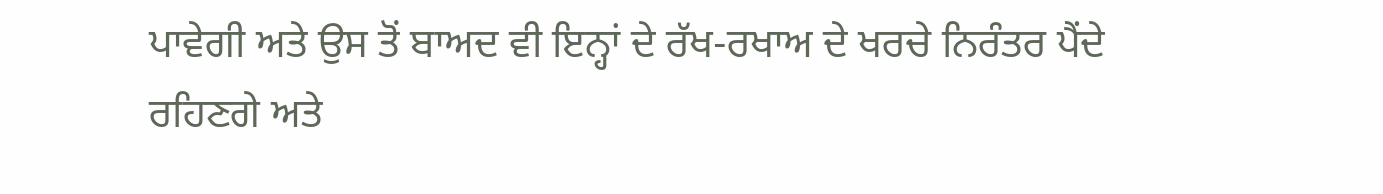ਪਾਵੇਗੀ ਅਤੇ ਉਸ ਤੋਂ ਬਾਅਦ ਵੀ ਇਨ੍ਹਾਂ ਦੇ ਰੱਖ-ਰਖਾਅ ਦੇ ਖਰਚੇ ਨਿਰੰਤਰ ਪੈਂਦੇ ਰਹਿਣਗੇ ਅਤੇ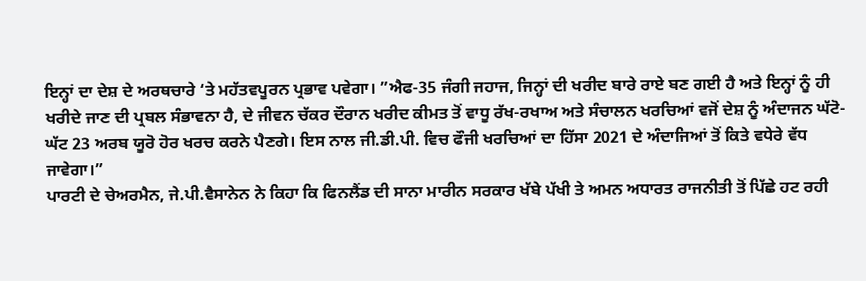ਇਨ੍ਹਾਂ ਦਾ ਦੇਸ਼ ਦੇ ਅਰਥਚਾਰੇ ‘ਤੇ ਮਹੱਤਵਪੂਰਨ ਪ੍ਰਭਾਵ ਪਵੇਗਾ। ”ਐਫ-35 ਜੰਗੀ ਜਹਾਜ, ਜਿਨ੍ਹਾਂ ਦੀ ਖਰੀਦ ਬਾਰੇ ਰਾਏ ਬਣ ਗਈ ਹੈ ਅਤੇ ਇਨ੍ਹਾਂ ਨੂੰ ਹੀ ਖਰੀਦੇ ਜਾਣ ਦੀ ਪ੍ਰਬਲ ਸੰਭਾਵਨਾ ਹੈ, ਦੇ ਜੀਵਨ ਚੱਕਰ ਦੌਰਾਨ ਖਰੀਦ ਕੀਮਤ ਤੋਂ ਵਾਧੂ ਰੱਖ-ਰਖਾਅ ਅਤੇ ਸੰਚਾਲਨ ਖਰਚਿਆਂ ਵਜੋਂ ਦੇਸ਼ ਨੂੰ ਅੰਦਾਜਨ ਘੱਟੋ-ਘੱਟ 23 ਅਰਬ ਯੂਰੋ ਹੋਰ ਖਰਚ ਕਰਨੇ ਪੈਣਗੇ। ਇਸ ਨਾਲ ਜੀ.ਡੀ.ਪੀ. ਵਿਚ ਫੌਜੀ ਖਰਚਿਆਂ ਦਾ ਹਿੱਸਾ 2021 ਦੇ ਅੰਦਾਜਿਆਂ ਤੋਂ ਕਿਤੇ ਵਧੇਰੇ ਵੱਧ ਜਾਵੇਗਾ।”
ਪਾਰਟੀ ਦੇ ਚੇਅਰਮੈਨ, ਜੇ.ਪੀ.ਵੈਸਾਨੇਨ ਨੇ ਕਿਹਾ ਕਿ ਫਿਨਲੈਂਡ ਦੀ ਸਾਨਾ ਮਾਰੀਨ ਸਰਕਾਰ ਖੱਬੇ ਪੱਖੀ ਤੇ ਅਮਨ ਅਧਾਰਤ ਰਾਜਨੀਤੀ ਤੋਂ ਪਿੱਛੇ ਹਟ ਰਹੀ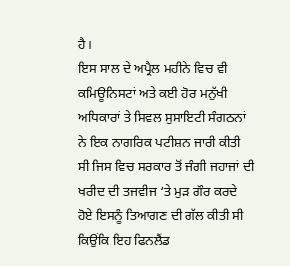ਹੈ।
ਇਸ ਸਾਲ ਦੇ ਅਪ੍ਰੈਲ ਮਹੀਨੇ ਵਿਚ ਵੀ ਕਮਿਊਨਿਸਟਾਂ ਅਤੇ ਕਈ ਹੋਰ ਮਨੁੱਖੀ ਅਧਿਕਾਰਾਂ ਤੇ ਸਿਵਲ ਸੁਸਾਇਟੀ ਸੰਗਠਨਾਂ ਨੇ ਇਕ ਨਾਗਰਿਕ ਪਟੀਸ਼ਨ ਜਾਰੀ ਕੀਤੀ ਸੀ ਜਿਸ ਵਿਚ ਸਰਕਾਰ ਤੋਂ ਜੰਗੀ ਜਹਾਜਾਂ ਦੀ ਖਰੀਦ ਦੀ ਤਜਵੀਜ ‘ਤੇ ਮੁੜ ਗੌਰ ਕਰਦੇ ਹੋਏ ਇਸਨੂੰ ਤਿਆਗਣ ਦੀ ਗੱਲ ਕੀਤੀ ਸੀ ਕਿਉਂਕਿ ਇਹ ਫਿਨਲੈਂਡ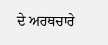ਦੇ ਅਰਥਚਾਰੇ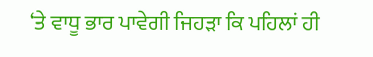‘ਤੇ ਵਾਧੂ ਭਾਰ ਪਾਵੇਗੀ ਜਿਹੜਾ ਕਿ ਪਹਿਲਾਂ ਹੀ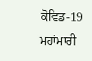ਕੋਵਿਡ-19 ਮਹਾਂਮਾਰੀ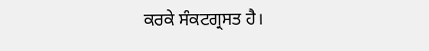ਕਰਕੇ ਸੰਕਟਗ੍ਰਸਤ ਹੈ।